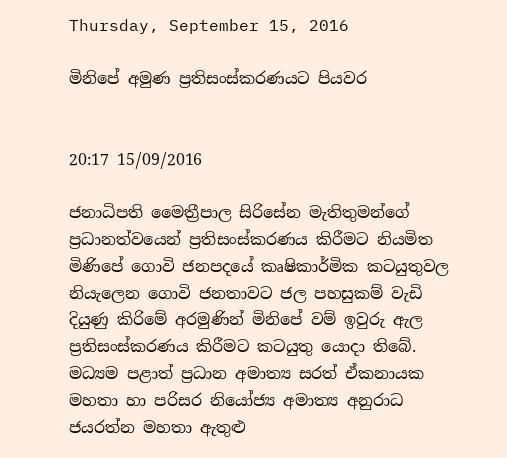Thursday, September 15, 2016

මිනිපේ අමුණ ප්‍රතිසංස්කරණයට පියවර


20:17 15/09/2016

ජනාධිපති මෛත්‍රීපාල සිරිසේන මැතිතුමන්ගේ ප්‍රධානත්වයෙන් ප්‍රතිසංස්කරණය කිරීමට නියමිත මිණිපේ ගොවි ජනපදයේ කෘෂිකාර්මික කටයුතුවල නියැලෙන ගොවි ජනතාවට ජල පහසුකම් වැඩි දියුණු කිරිමේ අරමුණින් මිනිපේ වම් ඉවුරු ඇල ප්‍රතිසංස්කරණය කිරීමට කටයුතු යොදා තිබේ.
මධ්‍යම පළාත් ප්‍රධාන අමාත්‍ය සරත් ඒකනායක මහතා හා පරිසර නියෝජ්‍ය අමාත්‍ය අනුරාධ ජයරත්න මහතා ඇතුළු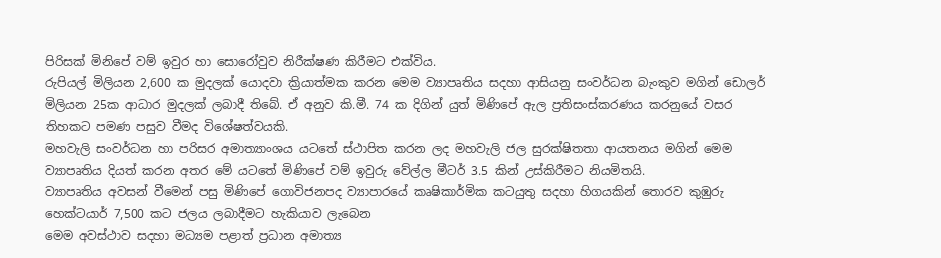පිරිසක් මිනිපේ වම් ඉවුර හා සොරෝවුව නිරීක්ෂණ කිරීමට එක්විය.
රුපියල් මිලියන 2,600 ක මුදලක් යොදවා ක්‍රියාත්මක කරන මෙම ව්‍යාපෘතිය සදහා ආසියනු සංවර්ධන බැංකුව මගින් ඩොලර් මිලියන 25ක ආධාර මුදලක් ලබාදී තිබේ. ඒ අනුව කි.මී. 74 ක දිගින් යුත් මිණිපේ ඇල ප්‍රතිසංස්කරණය කරනුයේ වසර තිහකට පමණ පසුව වීමද විශේෂත්වයකි.
මහවැලි සංවර්ධන හා පරිසර අමාත්‍යාංශය යටතේ ස්ථාපිත කරන ලද මහවැලි ජල සුරක්ෂිතතා ආයතනය මගින් මෙම ව්‍යාපෘතිය දියත් කරන අතර මේ යටතේ මිණිපේ වම් ඉවුරු වේල්ල මීටර් 3.5 කින් උස්කිරීමට නියමිතයි.
ව්‍යාපෘතිය අවසන් වීමෙන් පසු මිණිපේ ගොවිජනපද ව්‍යාපාරයේ කෘෂිකාර්මික කටයුතු සදහා හිගයකින් තොරව කුඹුරු හෙක්ටයාර් 7,500 කට ජලය ලබාදීමට හැකියාව ලැබෙන
මෙම අවස්ථාව සදහා මධ්‍යම පළාත් ප්‍රධාන අමාත්‍ය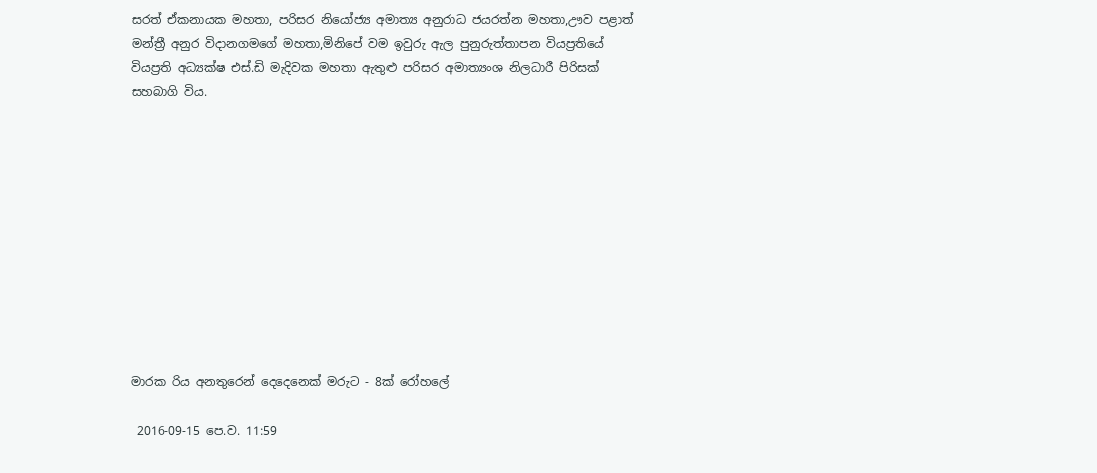සරත් ඒකනායක මහතා, පරිසර නියෝජ්‍ය අමාත්‍ය අනුරාධ ජයරත්න මහතා,ඌව පළාත් මන්ත්‍රී අනුර විදානගමගේ මහතා,මිනිපේ වම ඉවුරු ඇල පුනුරුත්තාපන වියප්‍රතියේ වියප්‍රති අධ්‍යක්ෂ එස්.ඩි මැදිවක මහතා ඇතුළු පරිසර අමාත්‍යංශ නිලධාරී පිරිසක් සහබාගි විය.











මාරක රිය අනතුරෙන් දෙදෙනෙක් මරුට - 8ක් රෝහලේ

 2016-09-15 පෙ.ව. 11:59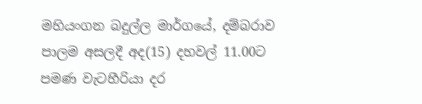මහියංගන බදුල්ල මාර්ගයේ, දම්බරාව පාලම අසලදී අද(15) දහවල් 11.00ට පමණ වැටහීරියා දර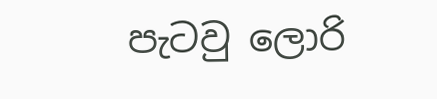පැටවු ලොරි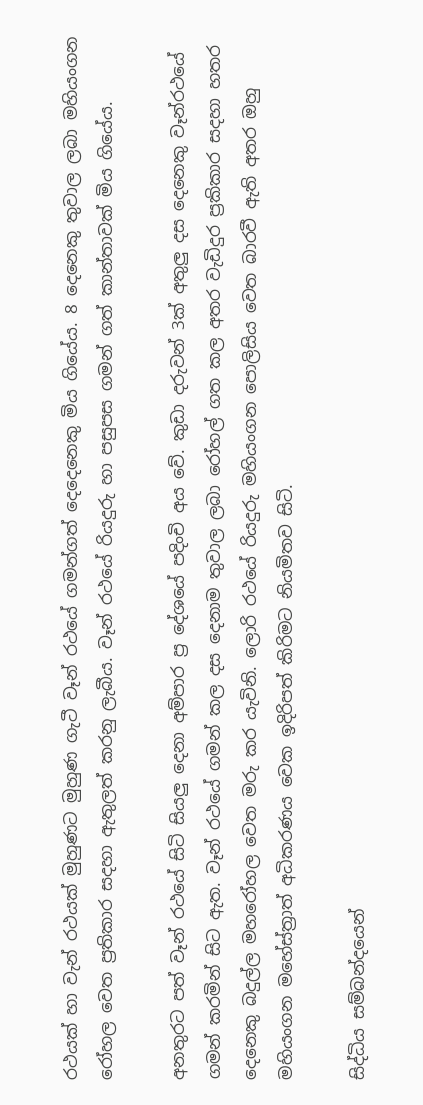රථයක් හා වැන් රථයක් මුහුණට මුහුණ ගැටී වෑන් රථයේ ගමන්ගත් දෙදෙනෙකු මිය ගියේය. 8 දෙනෙකු තුවාල ලබා මහියංගන රෝහල වෙත ප්‍රතිකාර සදහා ඇතුලත් කරනු ලැබීය. වෑන් රථයේ රියදුරු හා පසුපස ගමන් ගත් කාන්තාවක් මිය ගියේය.

අනතුරට පත් වෑන් රථයේ සිටි සියලු දෙනා අම්පාර ප්‍ර දේශයේ පදිංචි අය වේ. කුඩා දරුවන් 3ක් අතුලු දස දෙනෙකු වෑන්රථයේ ගමන් කරමින් සිට ඇත. වෑන් රථයේ ගමන් කල දස දෙනාම තුවාල ලබා රෝහල් ගත කල අතර වැඩිදුර ප්‍රකිකාර සදහා හතර දෙනෙකු බදුල්ල මහරෝහල වෙත මරු කර යැවිනි. ලොරි රථයේ රියදුරු මහියංගන පොලිසිය වෙත බාරවී ඇති අතර ඔහු මහියංගන මහේස්ත්‍රාත් අධිකරණය වෙක ඉදිරිපත් කිරිමට නියමිතව සිටි.

සිද්ධිය සම්බන්දයෙන්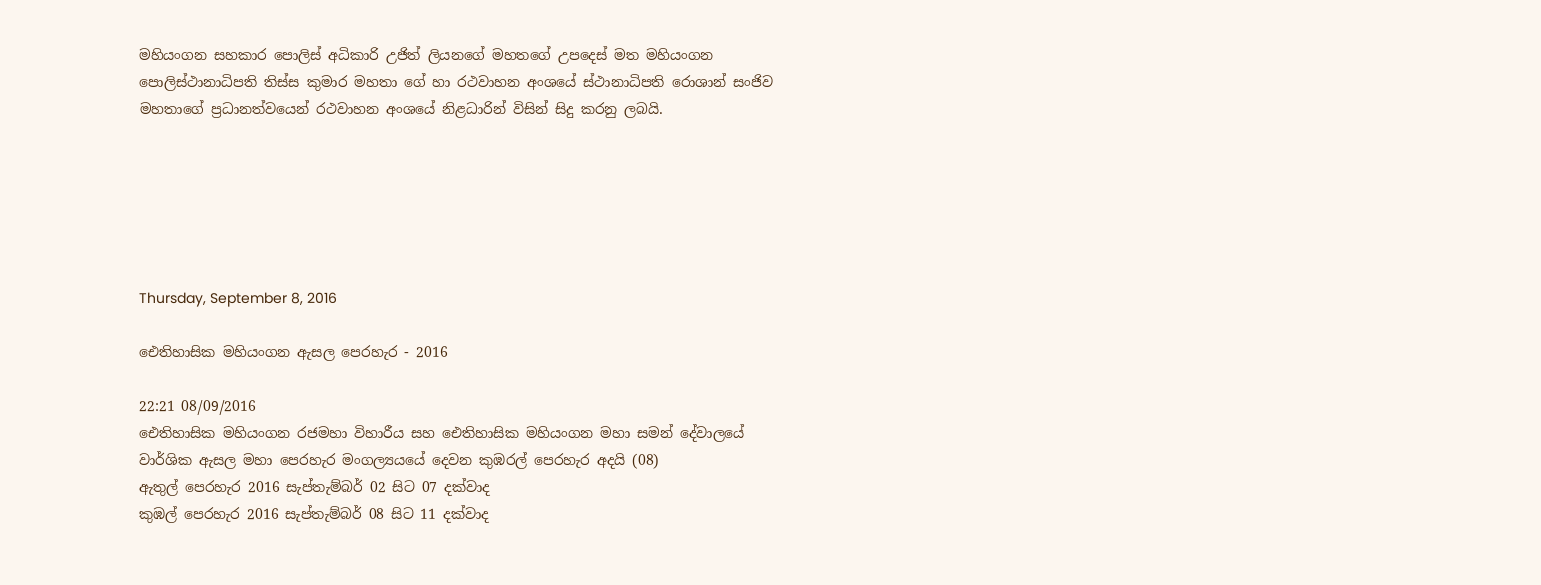මහියංගන සහකාර පොලිස් අධිකාරි උජිත් ලියනගේ මහතගේ උපදෙස් මත මහියංගන පොලිස්ථානාධිපති තිස්ස කුමාර මහතා ගේ හා රථවාහන අංශයේ ස්ථානාධිපති රොශාන් සංජිව මහතාගේ ප්‍රධානත්වයෙන් රථවාහන අංශයේ නිළධාරින් විසින් සිදු කරනු ලබයි.






Thursday, September 8, 2016

ඓතිහාසික මහියංගන ඇසල පෙරහැර - 2016

22:21 08/09/2016
ඓතිහාසික මහියංගන රජමහා විහාරීය සහ ඓතිහාසික මහියංගන මහා සමන් දේවාලයේ වාර්ශික ඇසල මහා පෙරහැර මංගල්‍යයයේ දෙවන කුඹරල් පෙරහැර අදයි (08)
ඇතුල් පෙරහැර 2016 සැප්තැම්බර් 02 සිට 07 දක්වාද
කුඹල් පෙරහැර 2016 සැප්තැම්බර් 08 සිට 11 දක්වාද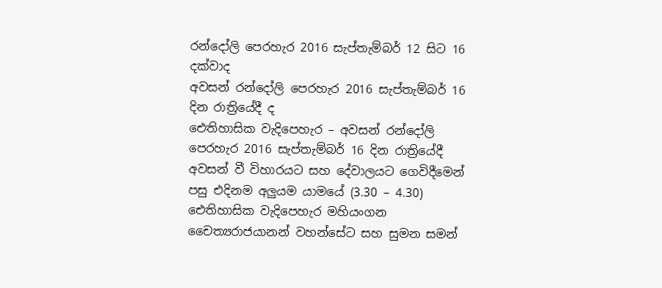රන්දෝලි පෙරහැර 2016 සැප්තැම්බර් 12 සිට 16 දක්වාද
අවසන් රන්දෝලි පෙරහැර 2016 සැප්තැම්බර් 16 දින රාත්‍රියේදී ද
ඓතිහාසික වැදිපෙහැර – අවසන් රන්දෝලි පෙරහැර 2016 සැප්තැම්බර් 16 දින රාත්‍රියේදී අවසන් වී විහාරයට සහ දේවාලයට ගෙවිදීමෙන් පසු එදිනම අලුයම යාමයේ (3.30 – 4.30) ඓතිහාසික වැදිපෙහැර මහියංගන චෛත්‍යරාජයානන් වහන්සේට සහ සුමන සමන්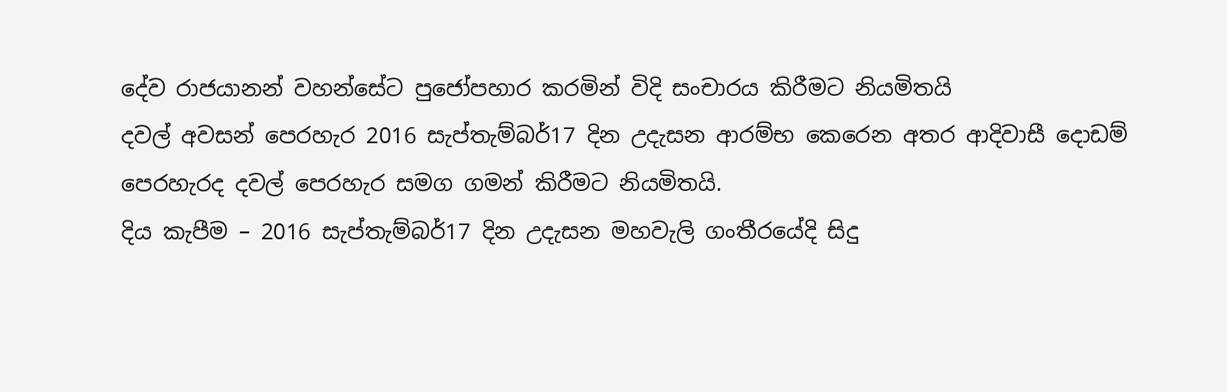දේව රාජයානන් වහන්සේට පුජෝපහාර කරමින් විදි සංචාරය කිරීමට නියමිතයි
දවල් අවසන් පෙරහැර 2016 සැප්තැම්බර්17 දින උදැසන ආරම්භ කෙරෙන අතර ආදිවාසී දොඩම් පෙරහැරද දවල් පෙරහැර සමග ගමන් කිරීමට නියමිතයි.
දිය කැපීම – 2016 සැප්තැම්බර්17 දින උදැසන මහවැලි ගංතීරයේදි සිදු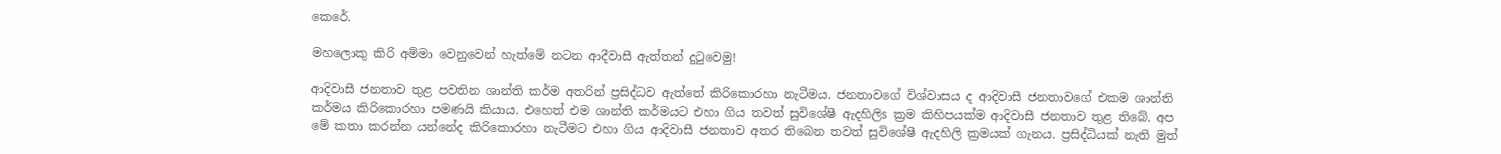කෙරේ.

මහලොකු කිරි අම්මා වෙනුවෙන් හැත්මේ නටන ආදීවාසී ඇත්තන් දුටුවෙමු!

ආදිවාසී ජනතාව තුළ පවතින ශාන්ති කර්ම අතරින් ප්‍රසිද්ධව ඇත්තේ කිරිකොරහා නැටීමය. ජනතාවගේ විශ්වාසය ද ආදිවාසී ජනතාවගේ එකම ශාන්ති කර්මය කිරිකොරහා පමණයි කියාය. එහෙත් එම ශාන්ති කර්මයට එහා ගිය තවත් සුවිශේෂී ඇදහිලිs ක්‍රම කිහිපයක්‌ම ආදිවාසී ජනතාව තුළ තිබේ. අප මේ කතා කරන්න යන්නේද කිරිකොරහා නැටීමට එහා ගිය ආදිවාසී ජනතාව අතර තිබෙන තවත් සුවිශේෂී ඇදහිලි ක්‍රමයක්‌ ගැනය. ප්‍රසිද්ධියක්‌ නැති මුත්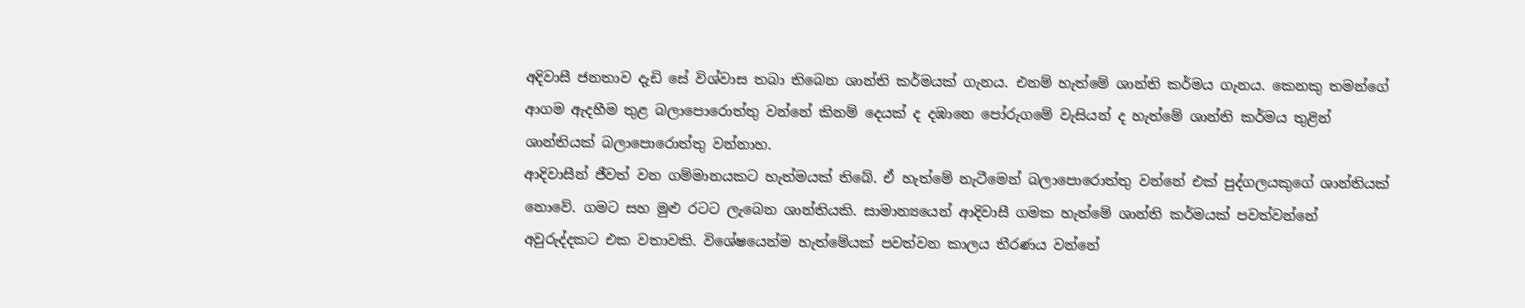අදිවාසී ජනතාව දැඩි සේ විශ්වාස තබා තිබෙන ශාන්ති කර්මයක්‌ ගැනය. එනම් හැත්මේ ශාන්ති කර්මය ගැනය. කෙනකු තමන්ගේ ආගම ඇදහීම තුළ බලාපොරොත්තු වන්නේ කිනම් දෙයක්‌ ද දඹානෙ පෝරුගමේ වැසියන් ද හැත්මේ ශාන්ති කර්මය තුළින් ශාන්තියක්‌ බලාපොරොත්තු වන්නාහ.
ආදිවාසීන් ජීවත් වන ගම්මානයකට හැත්මයක්‌ තිබේ. ඒ හැත්මේ නැටීමෙන් බලාපොරොත්තු වන්නේ එක්‌ පුද්ගලයකුගේ ශාන්තියක්‌ නොවේ. ගමට සහ මුළු රටට ලැබෙන ශාන්තියකි. සාමාන්‍යයෙන් ආදිවාසී ගමක හැත්මේ ශාන්ති කර්මයක්‌ පවත්වන්නේ අවුරුද්දකට එක වතාවකි. විශේෂයෙන්ම හැත්මේයක්‌ පවත්වන කාලය තීරණය වන්නේ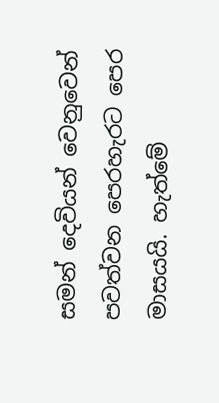සමන් දෙවියන් වෙනුවෙන් පවත්වන පෙරහැරට පෙර මාසයයි. හැත්මේ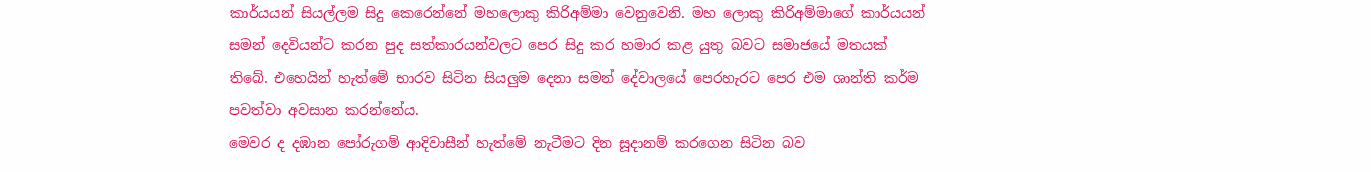කාර්යයන් සියල්ලම සිදු කෙරෙන්නේ මහලොකු කිරිඅම්මා වෙනුවෙනි. මහ ලොකු කිරිඅම්මාගේ කාර්යයන් සමන් දෙවියන්ට කරන පුද සත්කාරයන්වලට පෙර සිදු කර හමාර කළ යුතු බවට සමාජයේ මතයක්‌ තිබේ. එහෙයින් හැත්මේ භාරව සිටින සියලුම දෙනා සමන් දේවාලයේ පෙරහැරට පෙර එම ශාන්ති කර්ම පවත්වා අවසාන කරන්නේය.
මෙවර ද දඹාන පෝරුගම් ආදිවාසීන් හැත්මේ නැටීමට දින සූදානම් කරගෙන සිටින බව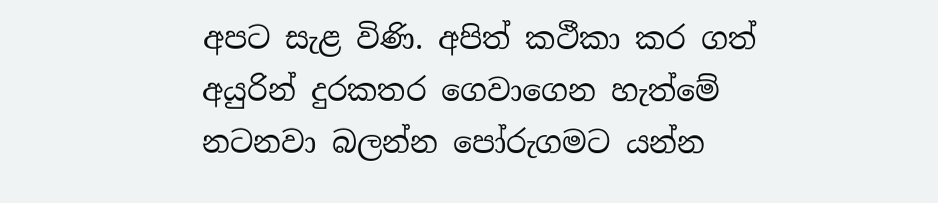අපට සැළ විණි. අපිත් කථීකා කර ගත් අයුරින් දුරකතර ගෙවාගෙන හැත්මේ නටනවා බලන්න පෝරුගමට යන්න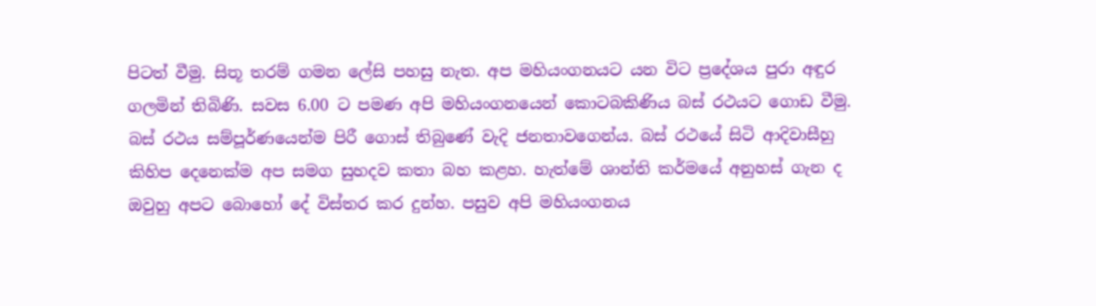පිටත් වීමු. සිතූ තරම් ගමන ලේසි පහසු නැත. අප මහියංගනයට යන විට ප්‍රදේශය පුරා අඳුර ගලමින් තිබිණි. සවස 6.00 ට පමණ අපි මහියංගනයෙන් කොටබකිණිය බස්‌ රථයට ගොඩ වීමු. බස්‌ රථය සම්පූර්ණයෙන්ම පිරී ගොස්‌ තිබුණේ වැදි ජනතාවගෙන්ය. බස්‌ රථයේ සිටි ආදිවාසීහු කිහිප දෙනෙක්‌ම අප සමග සුහදව කතා බහ කළහ. හැත්මේ ශාන්ති කර්මයේ අනුහස්‌ ගැන ද ඔවුහු අපට බොහෝ දේ විස්‌තර කර දුන්හ. පසුව අපි මහියංගනය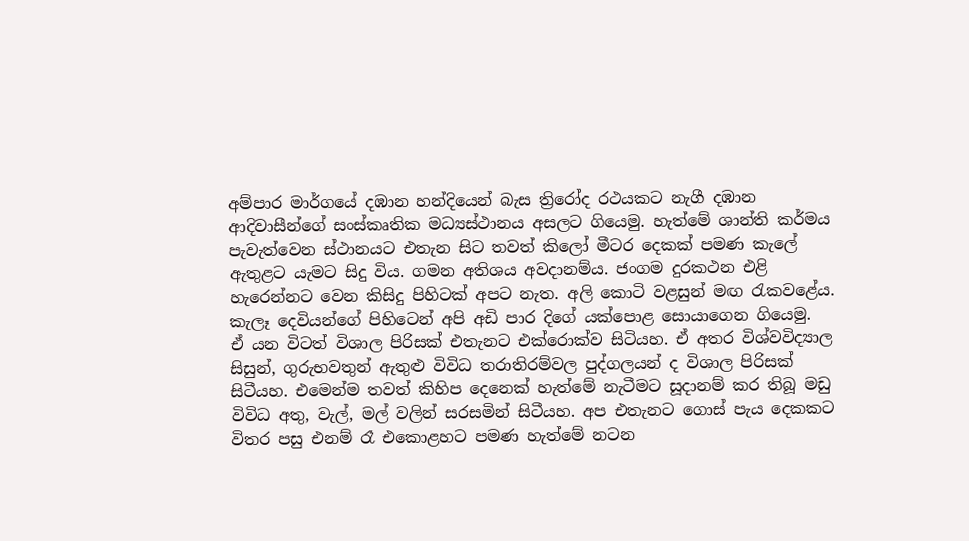අම්පාර මාර්ගයේ දඹාන හන්දියෙන් බැස ත්‍රිරෝද රථයකට නැගී දඹාන ආදිවාසීන්ගේ සංස්‌කෘතික මධ්‍යස්‌ථානය අසලට ගියෙමු. හැත්මේ ශාන්ති කර්මය පැවැත්වෙන ස්‌ථානයට එතැන සිට තවත් කිලෝ මීටර දෙකක්‌ පමණ කැලේ ඇතුළට යැමට සිදු විය. ගමන අතිශය අවදානම්ය. ජංගම දුරකථන එළි හැරෙන්නට වෙන කිසිදු පිහිටක්‌ අපට නැත. අලි කොටි වළසුන් මඟ රැකවළේය. කැලෑ දෙවියන්ගේ පිහිටෙන් අපි අඩි පාර දිගේ යක්‌පොළ සොයාගෙන ගියෙමු.
ඒ යන විටත් විශාල පිරිසක්‌ එතැනට එක්‌රොක්‌ව සිටියහ. ඒ අතර විශ්වවිද්‍යාල සිසුන්, ගුරුභවතුන් ඇතුළු විවිධ තරාතිරම්වල පුද්ගලයන් ද විශාල පිරිසක්‌ සිටීයහ. එමෙන්ම තවත් කිහිප දෙනෙක්‌ හැත්මේ නැටීමට සූදානම් කර තිබූ මඩු විවිධ අතු, වැල්, මල් වලින් සරසමින් සිටීයහ. අප එතැනට ගොස්‌ පැය දෙකකට විතර පසු එනම් රෑ එකොළහට පමණ හැත්මේ නටන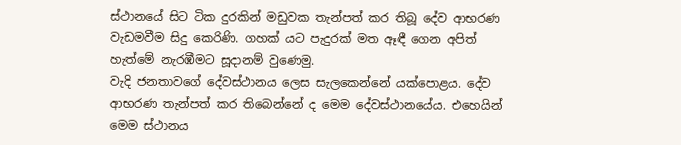ස්‌ථානයේ සිට ටික දුරකින් මඩුවක තැන්පත් කර තිබූ දේව ආභරණ වැඩමවීම සිදු කෙරිණි. ගහක්‌ යට පැදුරක්‌ මත ඈඳී ගෙන අපිත් හැත්මේ නැරඹීමට සූදානම් වුණෙමු.
වැදි ජනතාවගේ දේවස්‌ථානය ලෙස සැලකෙන්නේ යක්‌පොළය. දේව ආභරණ තැන්පත් කර තිබෙන්නේ ද මෙම දේවස්‌ථානයේය. එහෙයින් මෙම ස්‌ථානය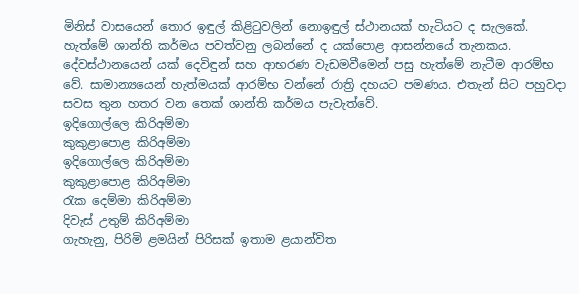මිනිස්‌ වාසයෙන් තොර ඉඳුල් කිළිටුවලින් නොඉඳුල් ස්‌ථානයක්‌ හැටියට ද සැලකේ. හැත්මේ ශාන්ති කර්මය පවත්වනු ලබන්නේ ද යක්‌පොළ ආසන්නයේ තැනකය. දේවස්‌ථානයෙන් යක්‌ දෙවිඳුන් සහ ආභරණ වැඩමවීමෙන් පසු හැත්මේ නැටීම ආරම්භ වේ. සාමාන්‍යයෙන් හැත්මයක්‌ ආරම්භ වන්නේ රාත්‍රි දහයට පමණය. එතැන් සිට පහුවදා සවස තුන හතර වන තෙක්‌ ශාන්ති කර්මය පැවැත්වේ.
ඉදිගොල්ලෙ කිරිඅම්මා
කුකුළාපොළ කිරිඅම්මා
ඉදිගොල්ලෙ කිරිඅම්මා
කුකුළාපොළ කිරිඅම්මා
රැක දෙම්මා කිරිඅම්මා
දිවැස්‌ උතුම් කිරිඅම්මා
ගැහැනු, පිරිමි ළමයින් පිරිසක්‌ ඉතාම ළයාන්විත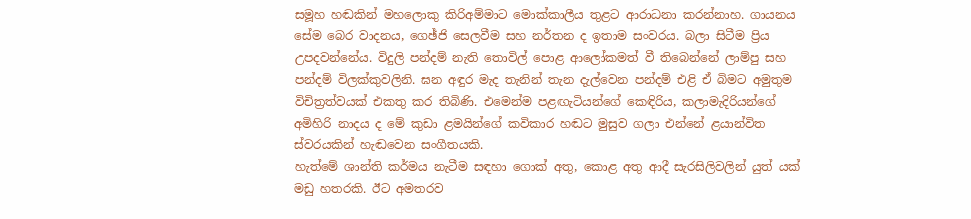සමූහ හඬකින් මහලොකු කිරිඅම්මාට මොක්‌කාලීය තුළට ආරාධනා කරන්නාහ. ගායනය සේම බෙර වාදනය, ගෙඡ්ජි සෙලවීම සහ නර්තන ද ඉතාම සංවරය. බලා සිටීම ප්‍රිය උපදවන්නේය. විදුලි පන්දම් නැති තොවිල් පොළ ආලෝකමත් වී තිබෙන්නේ ලාම්පු සහ පන්දම් විලක්‌කුවලිනි. ඝන අඳුර මැද තැනින් තැන දැල්වෙන පන්දම් එළි ඒ බිමට අමුතුම විචිත්‍රත්වයක්‌ එකතු කර තිබිණි. එමෙන්ම පළඟැටියන්ගේ කෙඳිරිය, කලාමැදිරියන්ගේ අමිහිරි නාදය ද මේ කුඩා ළමයින්ගේ කවිකාර හඬට මුසුව ගලා එන්නේ ළයාන්විත ස්‌වරයකින් හැඬවෙන සංගීතයකි.
හැත්මේ ශාන්ති කර්මය නැටීම සඳහා ගොක්‌ අතු, කොළ අතු ආදී සැරසිලිවලින් යුත් යක්‌ මඩු හතරකි. ඊට අමතරව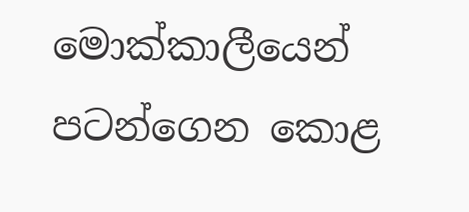මොක්‌කාලීයෙන් පටන්ගෙන කොළ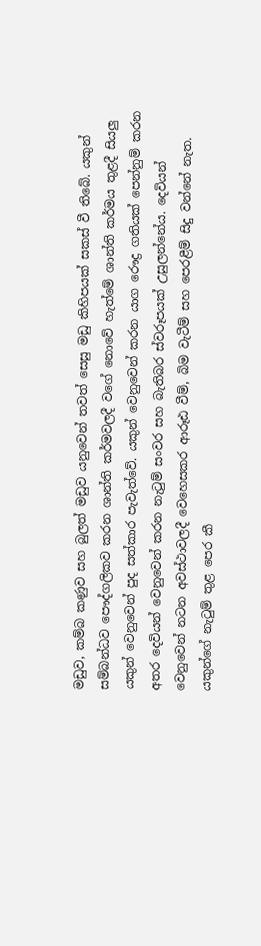මඩුව, කම්බ කණුව සහ බුලත් මඩුව යනුවෙන් තවත් සෙසු මඩු කිහිපයක්‌ සකස්‌ වී තිබේ. යකුන් සම්බන්ධව පෞද්ගලිකව කරන ශාන්ති කර්මවලදී වගේ නොවේ හැත්මේ ශාන්ති කර්මය තුළදී සියලු යකුන් වෙනුවෙන් පුද සත්කාර පැවැත්වේ. යකුන් වෙනුවෙන් කරන යාග රෞද්‍ර ගතියක්‌ පෙන්නුම් කරන අතර දෙවියන් වෙනුවෙන් කරන නැටුම් සංවර සහ බැතිබර ස්‌වරූපයක්‌ උසුලන්නේය. දෙවියන් වෙනුවෙන් නටන අවස්‌ථාවලදී වෙහෙසකර ආරූඪ වීම්, බිම වැටීම් සහ පෙරළීම් සිදු වන්නේ නැත. යකුන්ගේ නැටුම් තුළ පෙර කී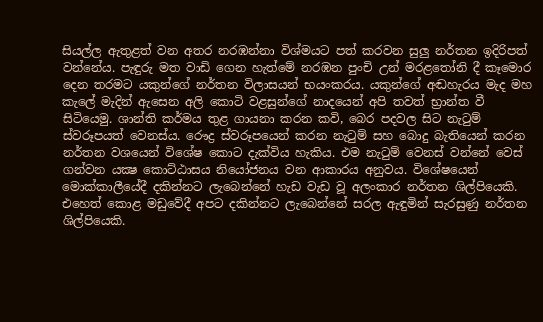සියල්ල ඇතුළත් වන අතර නරඹන්නා විශ්මයට පත් කරවන සුලු නර්තන ඉදිරිපත් වන්නේය. පැඳුරු මත වාඩි ගෙන හැත්මේ නරඹන පුංචි උන් මරළතෝනි දී කෑමොර දෙන තරමට යකුන්ගේ නර්තන විලාසයන් භයංකරය. යකුන්ගේ අඬහැරය මැද මහ කැලේ මැදින් ඇසෙන අලි කොටි වළසුන්ගේ නාදයෙන් අපි තවත් භ්‍රාන්ත වී සිටියෙමු. ශාන්ති කර්මය තුළ ගායනා කරන කවි, බෙර පදවල සිට නැටුම් ස්‌වරූපයත් වෙනස්‌ය. රෞද්‍ර ස්‌වරූපයෙන් කරන නැටුම් සහ බොදු බැතියෙන් කරන නර්තන වශයෙන් විශේෂ කොට දැක්‌විය හැකිය. එම නැටුම් වෙනස්‌ වන්නේ වෙස්‌ ගන්වන යක්‍ෂ කොට්‌ඨාසය නියෝජනය වන ආකාරය අනුවය. විශේෂයෙන් මොක්‌කාලීයේදී දකින්නට ලැබෙන්නේ හැඩ වැඩ වූ අලංකාර නර්තන ශිල්පියෙකි. එහෙත් කොළ මඩුවේදී අපට දකින්නට ලැබෙන්නේ සරල ඇඳුමින් සැරසුණු නර්තන ශිල්පියෙකි.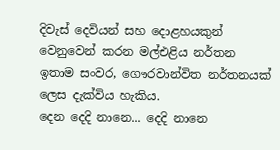දිවැස්‌ දෙවියන් සහ දොළහයකුන් වෙනුවෙන් කරන මල්එළිය නර්තන ඉතාම සංවර, ගෞරවාන්විත නර්තනයක්‌ ලෙස දැක්‌විය හැකිය.
දෙන දෙදි නානෙ... දෙදි නානෙ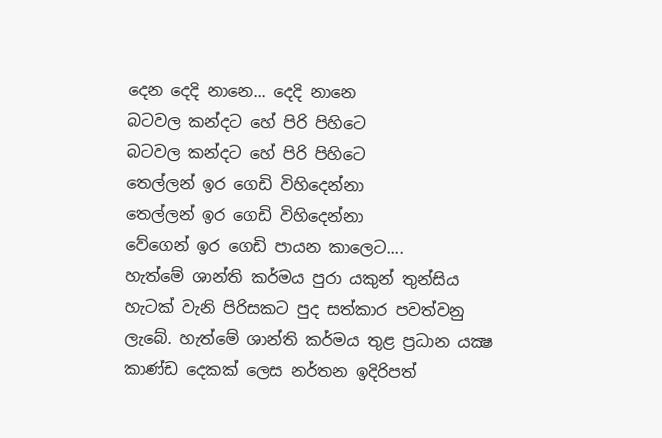දෙන දෙදි නානෙ... දෙදි නානෙ
බටවල කන්දට හේ පිරි පිහිටෙ
බටවල කන්දට හේ පිරි පිහිටෙ
තෙල්ලන් ඉර ගෙඩි විහිදෙන්නා
තෙල්ලන් ඉර ගෙඩි විහිදෙන්නා
වේගෙන් ඉර ගෙඩි පායන කාලෙට....
හැත්මේ ශාන්ති කර්මය පුරා යකුන් තුන්සිය හැටක්‌ වැනි පිරිසකට පුද සත්කාර පවත්වනු ලැබේ. හැත්මේ ශාන්ති කර්මය තුළ ප්‍රධාන යක්‍ෂ කාණ්‌ඩ දෙකක්‌ ලෙස නර්තන ඉදිරිපත්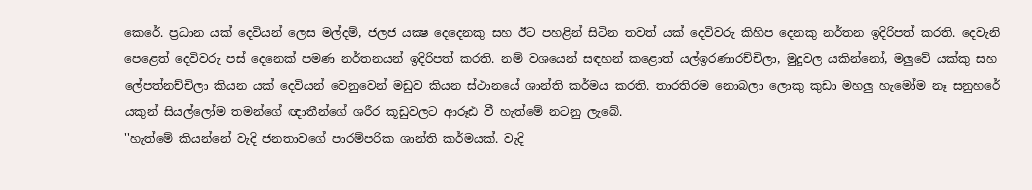කෙරේ. ප්‍රධාන යක්‌ දෙවියන් ලෙස මල්දම්, ජලජ යක්‍ෂ දෙදෙනකු සහ ඊට පහළින් සිටින තවත් යක්‌ දෙවිවරු කිහිප දෙනකු නර්තන ඉදිරිපත් කරති. දෙවැනි පෙළෙත් දෙවිවරු පස්‌ දෙනෙක්‌ පමණ නර්තනයන් ඉදිරිපත් කරති. නම් වශයෙන් සඳහන් කළොත් යල්ඉරණාරච්චිලා, මුදුවල යකින්නෝ, මලුවේ යක්‌කු සහ ලේපත්නච්චිලා කියන යක්‌ දෙවියන් වෙනුවෙන් මඩුව කියන ස්‌ථානයේ ශාන්ති කර්මය කරති. තාරතිරම නොබලා ලොකු කුඩා මහලු හැමෝම නෑ සනුහරේ යකුන් සියල්ලෝම තමන්ගේ ඥාතීන්ගේ ශරීර කූඩුවලට ආරූඪ වී හැත්මේ නටනු ලැබේ.
''හැත්මේ කියන්නේ වැදි ජනතාවගේ පාරම්පරික ශාන්ති කර්මයක්‌. වැදි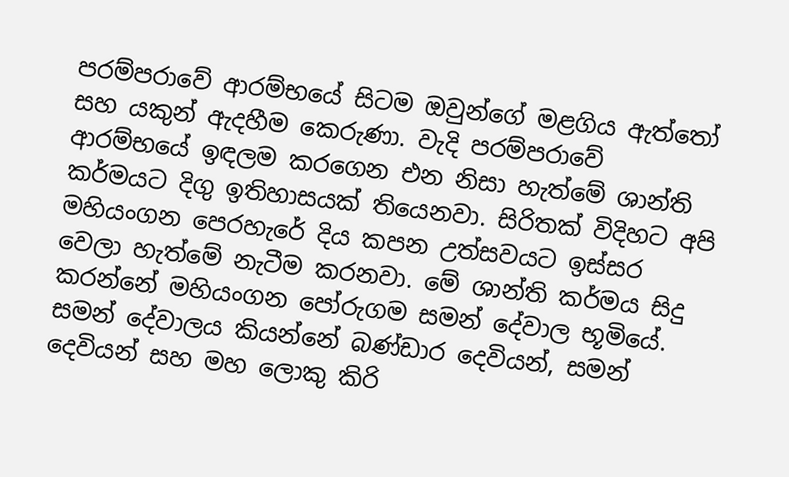පරම්පරාවේ ආරම්භයේ සිටම ඔවුන්ගේ මළගිය ඇත්තෝ සහ යකුන් ඇදහීම කෙරුණා. වැදි පරම්පරාවේ ආරම්භයේ ඉඳලම කරගෙන එන නිසා හැත්මේ ශාන්ති කර්මයට දිගු ඉතිහාසයක්‌ තියෙනවා. සිරිතක්‌ විදිහට අපි මහියංගන පෙරහැරේ දිය කපන උත්සවයට ඉස්‌සර වෙලා හැත්මේ නැටීම කරනවා. මේ ශාන්ති කර්මය සිදු කරන්නේ මහියංගන පෝරුගම සමන් දේවාල භූමියේ. සමන් දේවාලය කියන්නේ බණ්‌ඩාර දෙවියන්, සමන් දෙවියන් සහ මහ ලොකු කිරි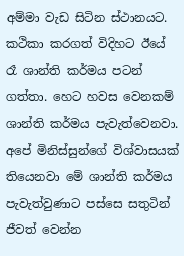අම්මා වැඩ සිටින ස්‌ථානයට. කථිකා කරගත් විදිහට ඊයේ රෑ ශාන්ති කර්මය පටන් ගත්තා. හෙට හවස වෙනකම් ශාන්ති කර්මය පැවැත්වෙනවා. අපේ මිනිස්‌සුන්ගේ විශ්වාසයක්‌ තියෙනවා මේ ශාන්ති කර්මය පැවැත්වුණාට පස්‌සෙ සතුටින් ජීවත් වෙන්න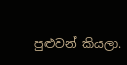පුළුවන් කියලා.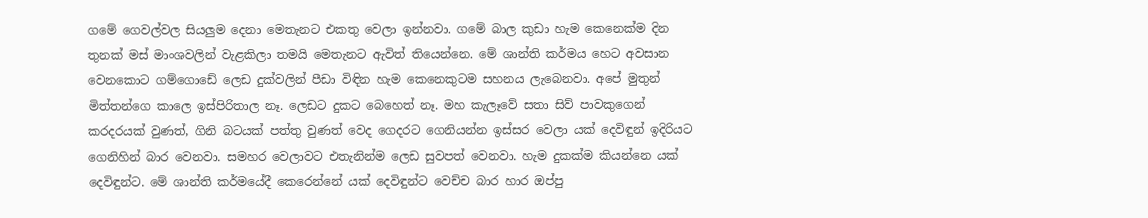ගමේ ගෙවල්වල සියලුම දෙනා මෙතැනට එකතු වෙලා ඉන්නවා. ගමේ බාල කුඩා හැම කෙනෙක්‌ම දින තුනක්‌ මස්‌ මාංශවලින් වැළකිලා තමයි මෙතැනට ඇවිත් තියෙන්නෙ. මේ ශාන්ති කර්මය හෙට අවසාන වෙනකොට ගම්ගොඩේ ලෙඩ දුක්‌වලින් පීඩා විඳින හැම කෙනෙකුටම සහනය ලැබෙනවා. අපේ මුතුන් මිත්තන්ගෙ කාලෙ ඉස්‌පිරිතාල නෑ. ලෙඩට දුකට බෙහෙත් නෑ. මහ කැලෑවේ සතා සිව් පාවකුගෙන් කරදරයක්‌ වුණත්, ගිනි බටයක්‌ පත්තු වුණත් වෙද ගෙදරට ගෙනියන්න ඉස්‌සර වෙලා යක්‌ දෙවිඳුන් ඉදිරියට ගෙනිහින් බාර වෙනවා. සමහර වෙලාවට එතැනින්ම ලෙඩ සුවපත් වෙනවා. හැම දුකක්‌ම කියන්නෙ යක්‌ දෙවිඳුන්ට. මේ ශාන්ති කර්මයේදී කෙරෙන්නේ යක්‌ දෙවිඳුන්ට වෙච්ච බාර හාර ඔප්පු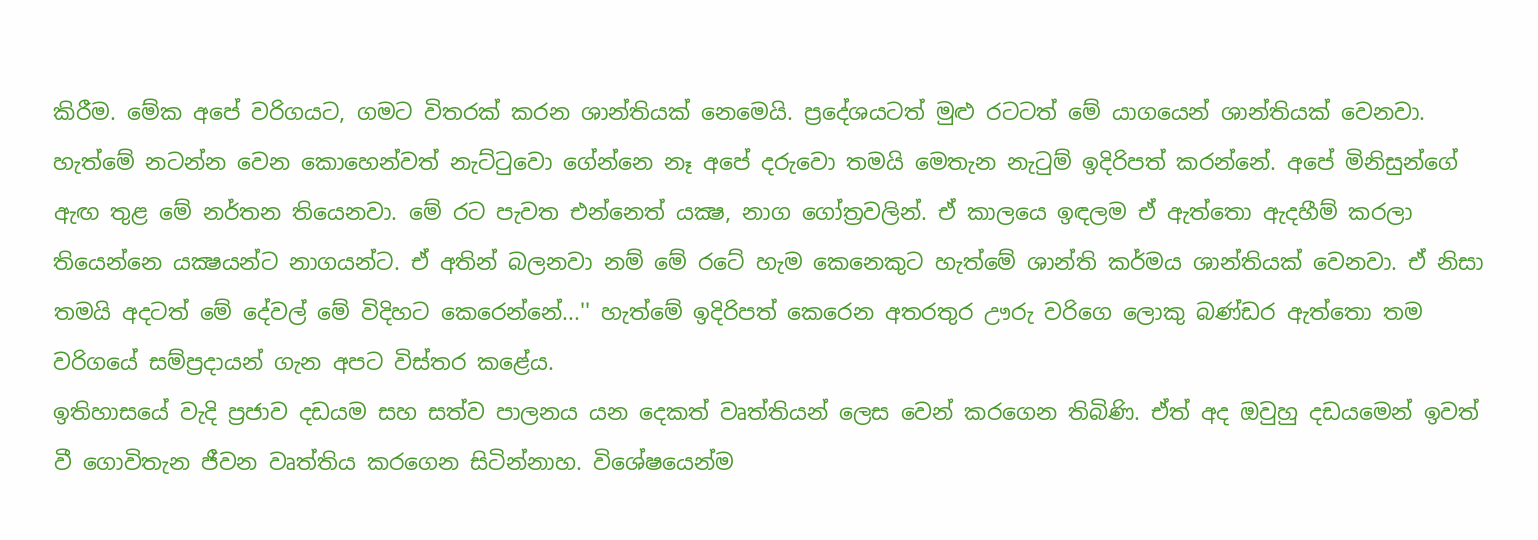කිරීම. මේක අපේ වරිගයට, ගමට විතරක්‌ කරන ශාන්තියක්‌ නෙමෙයි. ප්‍රදේශයටත් මුළු රටටත් මේ යාගයෙන් ශාන්තියක්‌ වෙනවා. හැත්මේ නටන්න වෙන කොහෙන්වත් නැට්‌ටුවො ගේන්නෙ නෑ අපේ දරුවො තමයි මෙතැන නැටුම් ඉදිරිපත් කරන්නේ. අපේ මිනිසුන්ගේ ඇඟ තුළ මේ නර්තන තියෙනවා. මේ රට පැවත එන්නෙත් යක්‍ෂ, නාග ගෝත්‍රවලින්. ඒ කාලයෙ ඉඳලම ඒ ඇත්තො ඇදහීම් කරලා තියෙන්නෙ යක්‍ෂයන්ට නාගයන්ට. ඒ අතින් බලනවා නම් මේ රටේ හැම කෙනෙකුට හැත්මේ ශාන්ති කර්මය ශාන්තියක්‌ වෙනවා. ඒ නිසා තමයි අදටත් මේ දේවල් මේ විදිහට කෙරෙන්නේ...'' හැත්මේ ඉදිරිපත් කෙරෙන අතරතුර ඌරු වරිගෙ ලොකු බණ්‌ඩර ඇත්තො තම වරිගයේ සම්ප්‍රදායන් ගැන අපට විස්‌තර කළේය.
ඉතිහාසයේ වැදි ප්‍රජාව දඩයම සහ සත්ව පාලනය යන දෙකත් වෘත්තියන් ලෙස වෙන් කරගෙන තිබිණි. ඒත් අද ඔවුහු දඩයමෙන් ඉවත් වී ගොවිතැන ජීවන වෘත්තිය කරගෙන සිටින්නාහ. විශේෂයෙන්ම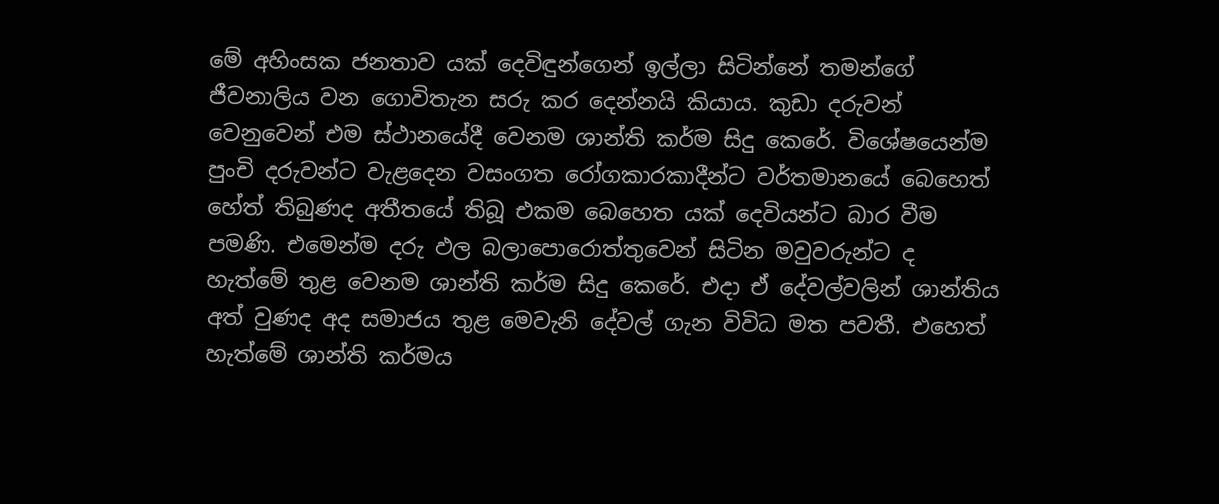මේ අහිංසක ජනතාව යක්‌ දෙවිඳුන්ගෙන් ඉල්ලා සිටින්නේ තමන්ගේ ජීවනාලිය වන ගොවිතැන සරු කර දෙන්නයි කියාය. කුඩා දරුවන් වෙනුවෙන් එම ස්‌ථානයේදී වෙනම ශාන්ති කර්ම සිදු කෙරේ. විශේෂයෙන්ම පුංචි දරුවන්ට වැළදෙන වසංගත රෝගකාරකාදීන්ට වර්තමානයේ බෙහෙත් හේත් තිබුණද අතීතයේ තිබූ එකම බෙහෙත යක්‌ දෙවියන්ට බාර වීම පමණි. එමෙන්ම දරු ඵල බලාපොරොත්තුවෙන් සිටින මවුවරුන්ට ද හැත්මේ තුළ වෙනම ශාන්ති කර්ම සිදු කෙරේ. එදා ඒ දේවල්වලින් ශාන්තිය අත් වුණද අද සමාජය තුළ මෙවැනි දේවල් ගැන විවිධ මත පවතී. එහෙත් හැත්මේ ශාන්ති කර්මය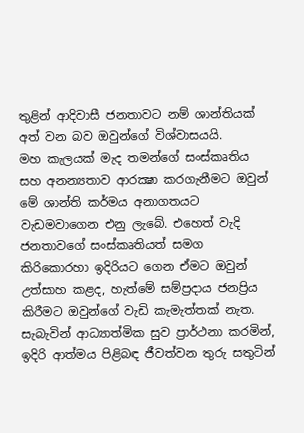තුළින් ආදිවාසී ජනතාවට නම් ශාන්තියක්‌ අත් වන බව ඔවුන්ගේ විශ්වාසයයි.
මහ කැලයක්‌ මැද තමන්ගේ සංස්‌කෘතිය සහ අනන්‍යතාව ආරක්‍ෂා කරගැනීමට ඔවුන් මේ ශාන්ති කර්මය අනාගතයට වැඩමවාගෙන එනු ලැබේ. එහෙත් වැදි ජනතාවගේ සංස්‌කෘතියත් සමග කිරිකොරහා ඉදිරියට ගෙන ඒමට ඔවුන් උත්සාහ කළද, හැත්මේ සම්ප්‍රදාය ජනප්‍රිය කිරීමට ඔවුන්ගේ වැඩි කැමැත්තක්‌ නැත. සැබැවින් ආධ්‍යාත්මික සුව ප්‍රාර්ථනා කරමින්, ඉදිරි ආත්මය පිළිබඳ ජීවත්වන තුරු සතුටින්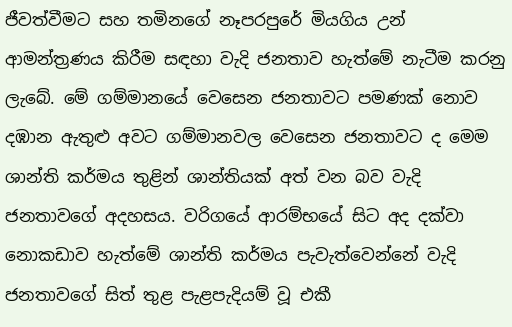ජීවත්වීමට සහ තමිනගේ නෑපරපුරේ මියගිය උන් ආමන්ත්‍රණය කිරීම සඳහා වැදි ජනතාව හැත්මේ නැටීම කරනු ලැබේ. මේ ගම්මානයේ වෙසෙන ජනතාවට පමණක්‌ නොව දඹාන ඇතුළු අවට ගම්මානවල වෙසෙන ජනතාවට ද මෙම ශාන්ති කර්මය තුළින් ශාන්තියක්‌ අත් වන බව වැදි ජනතාවගේ අදහසය. වරිගයේ ආරම්භයේ සිට අද දක්‌වා නොකඩාව හැත්මේ ශාන්ති කර්මය පැවැත්වෙන්නේ වැදි ජනතාවගේ සිත් තුළ පැළපැදියම් වූ එකී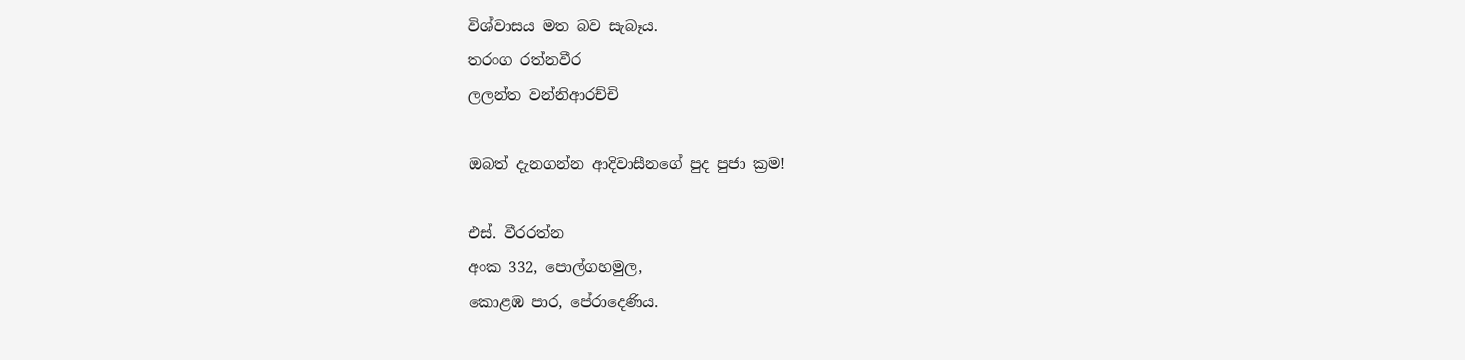විශ්වාසය මත බව සැබෑය.
තරංග රත්නවීර
ලලන්ත වන්නිආරච්චි

ඔබත් දැනගන්න ආදිවාසීනගේ පුද පුජා ක්‍රම!

එස්‌. වීරරත්න
අංක 332, පොල්ගහමුල,
කොළඹ පාර, පේරාදෙණිය.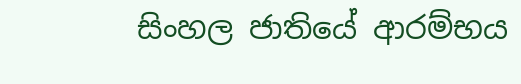සිංහල ජාතියේ ආරම්භය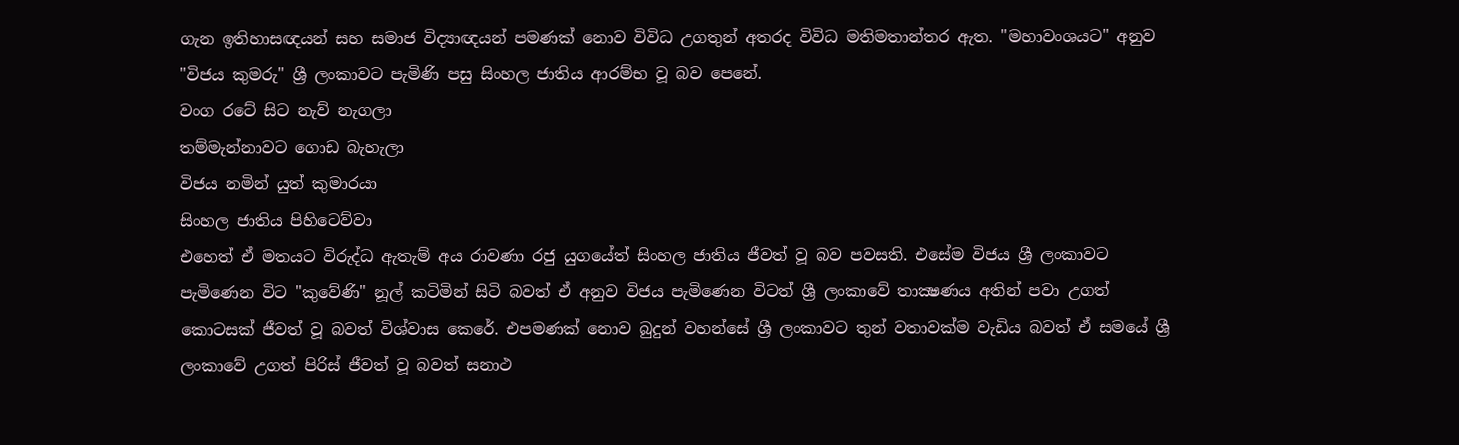ගැන ඉතිහාසඥයන් සහ සමාජ විද්‍යාඥයන් පමණක්‌ නොව විවිධ උගතුන් අතරද විවිධ මතිමතාන්තර ඇත. "මහාවංශයට" අනුව "විජය කුමරු" ශ්‍රී ලංකාවට පැමිණි පසු සිංහල ජාතිය ආරම්භ වූ බව පෙනේ.
වංග රටේ සිට නැව් නැගලා
තම්මැන්නාවට ගොඩ බැහැලා
විජය නමින් යුත් කුමාරයා
සිංහල ජාතිය පිහිටෙව්වා
එහෙත් ඒ මතයට විරුද්ධ ඇතැම් අය රාවණා රජු යුගයේත් සිංහල ජාතිය ජීවත් වූ බව පවසති. එසේම විජය ශ්‍රී ලංකාවට පැමිණෙන විට "කුවේණි" නූල් කටිමින් සිටි බවත් ඒ අනුව විජය පැමිණෙන විටත් ශ්‍රී ලංකාවේ තාක්‍ෂණය අතින් පවා උගත් කොටසක්‌ ජීවත් වූ බවත් විශ්වාස කෙරේ. එපමණක්‌ නොව බුදුන් වහන්සේ ශ්‍රී ලංකාවට තුන් වතාවක්‌ම වැඩිය බවත් ඒ සමයේ ශ්‍රී ලංකාවේ උගත් පිරිස්‌ ජීවත් වූ බවත් සනාථ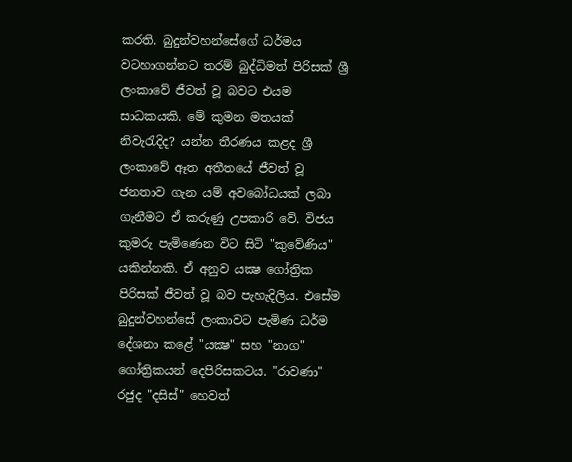කරති. බුදුන්වහන්සේගේ ධර්මය වටහාගන්නට තරම් බුද්ධිමත් පිරිසක්‌ ශ්‍රී ලංකාවේ ජීවත් වූ බවට එයම සාධකයකි. මේ කුමන මතයක්‌ නිවැරැදිද? යන්න තීරණය කළද ශ්‍රී ලංකාවේ ඈත අතීතයේ ජීවත් වූ ජනතාව ගැන යම් අවබෝධයක්‌ ලබා ගැනීමට ඒ කරුණු උපකාරි වේ. විජය කුමරු පැමිණෙන විට සිටි "කුවේණිය" යකින්නකි. ඒ අනුව යක්‍ෂ ගෝත්‍රික පිරිසක්‌ ජීවත් වූ බව පැහැදිලිය. එසේම බුදුන්වහන්සේ ලංකාවට පැමිණ ධර්ම දේශනා කළේ "යක්‍ෂ" සහ "නාග" ගෝත්‍රිකයන් දෙපිරිසකටය. "රාවණා" රජුද "දසිස්‌" හෙවත්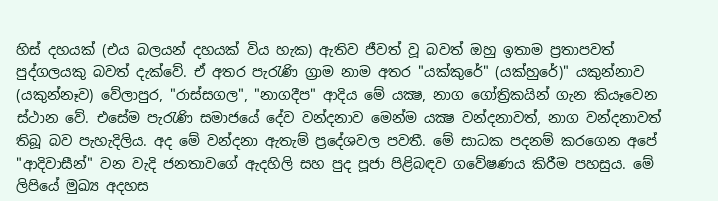හිස්‌ දහයක්‌ (එය බලයන් දහයක්‌ විය හැක) ඇතිව ජීවත් වූ බවත් ඔහු ඉතාම ප්‍රතාපවත් පුද්ගලයකු බවත් දැක්‌වේ. ඒ අතර පැරැණි ග්‍රාම නාම අතර "යක්‌කුරේ" (යක්‌හුරේ)" යකුන්නාව (යකුන්නෑව) වේලාපුර, "රාස්‌සගල", "නාගදීප" ආදිය මේ යක්‍ෂ, නාග ගෝත්‍රිකයින් ගැන කියෑවෙන ස්‌ථාන වේ. එසේම පැරැණි සමාජයේ දේව වන්දනාව මෙන්ම යක්‍ෂ වන්දනාවත්, නාග වන්දනාවත් තිබූ බව පැහැදිලිය. අද මේ වන්දනා ඇතැම් ප්‍රදේශවල පවතී. මේ සාධක පදනම් කරගෙන අපේ "ආදිවාසීන්" වන වැදි ජනතාවගේ ඇදහිලි සහ පුද පූජා පිළිබඳව ගවේෂණය කිරීම පහසුය. මේ ලිපියේ මුඛ්‍ය අදහස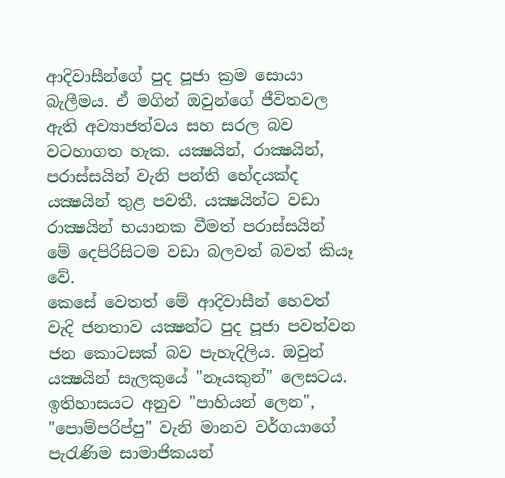ආදිවාසීන්ගේ පුද පූජා ක්‍රම සොයා බැලීමය. ඒ මගින් ඔවුන්ගේ ජීවිතවල ඇති අව්‍යාජත්වය සහ සරල බව වටහාගත හැක. යක්‍ෂයින්, රාක්‍ෂයින්, පරාස්‌සයින් වැනි පන්ති භේදයක්‌ද යක්‍ෂයින් තුළ පවතී. යක්‍ෂයින්ට වඩා රාක්‍ෂයින් භයානක වීමත් පරාස්‌සයින් මේ දෙපිරිසිටම වඩා බලවත් බවත් කියෑ වේ.
කෙසේ වෙතත් මේ ආදිවාසීන් හෙවත් වැදි ජනතාව යක්‍ෂන්ට පුද පූජා පවත්වන ජන කොටසක්‌ බව පැහැදිලිය. ඔවුන් යක්‍ෂයින් සැලකුයේ "නෑයකුන්" ලෙසටය. ඉතිහාසයට අනුව "පාහියන් ලෙන", "පොම්පරිප්පු" වැනි මානව වර්ගයාගේ පැරැණිම සාමාජිකයන්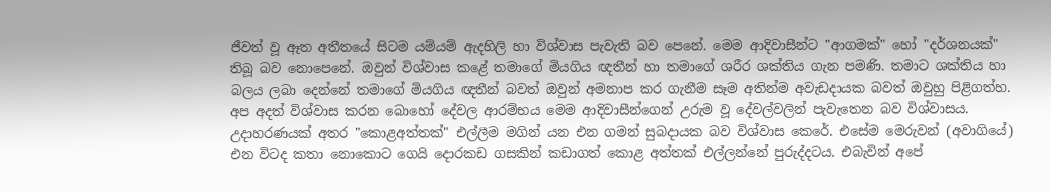ජීවත් වූ ඈත අතීතයේ සිටම යම්යම් ඇදහිලි හා විශ්වාස පැවැති බව පෙනේ. මෙම ආදිවාසීන්ට "ආගමක්‌" හෝ "දර්ශනයක්‌" තිබූ බව නොපෙනේ. ඔවුන් විශ්වාස කළේ තමාගේ මියගිය ඥතීන් හා තමාගේ ශරීර ශක්‌තිය ගැන පමණි. තමාට ශක්‌තිය හා බලය ලබා දෙන්නේ තමාගේ මියගිය ඥතීන් බවත් ඔවුන් අමනාප කර ගැනීම සෑම අතින්ම අවැඩදායක බවත් ඔවුහු පිළිගත්හ. අප අදත් විශ්වාස කරන බොහෝ දේවල ආරම්භය මෙම ආදිවාසීන්ගෙන් උරුම වූ දේවල්වලින් පැවැතෙන බව විශ්වාසය. උදාහරණයක්‌ අතර "කොළඅත්තක්‌" එල්ලීම මගින් යන එන ගමන් සුබදායක බව විශ්වාස කෙරේ. එසේම මෙරුවන් (අවාගියේ) එන විටද කතා නොකොට ගෙයි දොරකඩ ගසකින් කඩාගත් කොළ අත්තක්‌ එල්ලන්නේ පුරුද්දටය. එබැවින් අපේ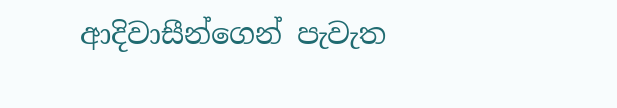ආදිවාසීන්ගෙන් පැවැත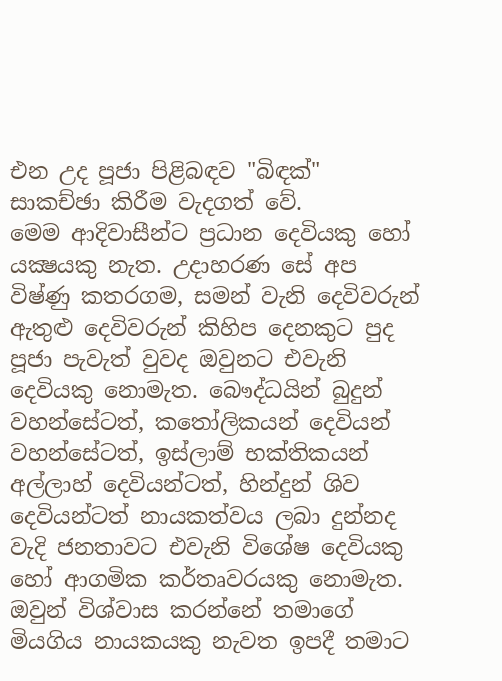එන උද පූජා පිළිබඳව "බිඳක්‌" සාකච්ඡා කිරීම වැදගත් වේ.
මෙම ආදිවාසීන්ට ප්‍රධාන දෙවියකු හෝ යක්‍ෂයකු නැත. උදාහරණ සේ අප විෂ්ණු කතරගම, සමන් වැනි දෙවිවරුන් ඇතුළු දෙවිවරුන් කිහිප දෙනකුට පුද පූජා පැවැත් වුවද ඔවුනට එවැනි දෙවියකු නොමැත. බෞද්ධයින් බුදුන් වහන්සේටත්, කතෝලිකයන් දෙවියන් වහන්සේටත්, ඉස්‌ලාම් භක්‌තිකයන් අල්ලාහ් දෙවියන්ටත්, හින්දුන් ශිව දෙවියන්ටත් නායකත්වය ලබා දුන්නද වැදි ජනතාවට එවැනි විශේෂ දෙවියකු හෝ ආගමික කර්තෘවරයකු නොමැත. ඔවුන් විශ්වාස කරන්නේ තමාගේ මියගිය නායකයකු නැවත ඉපදී තමාට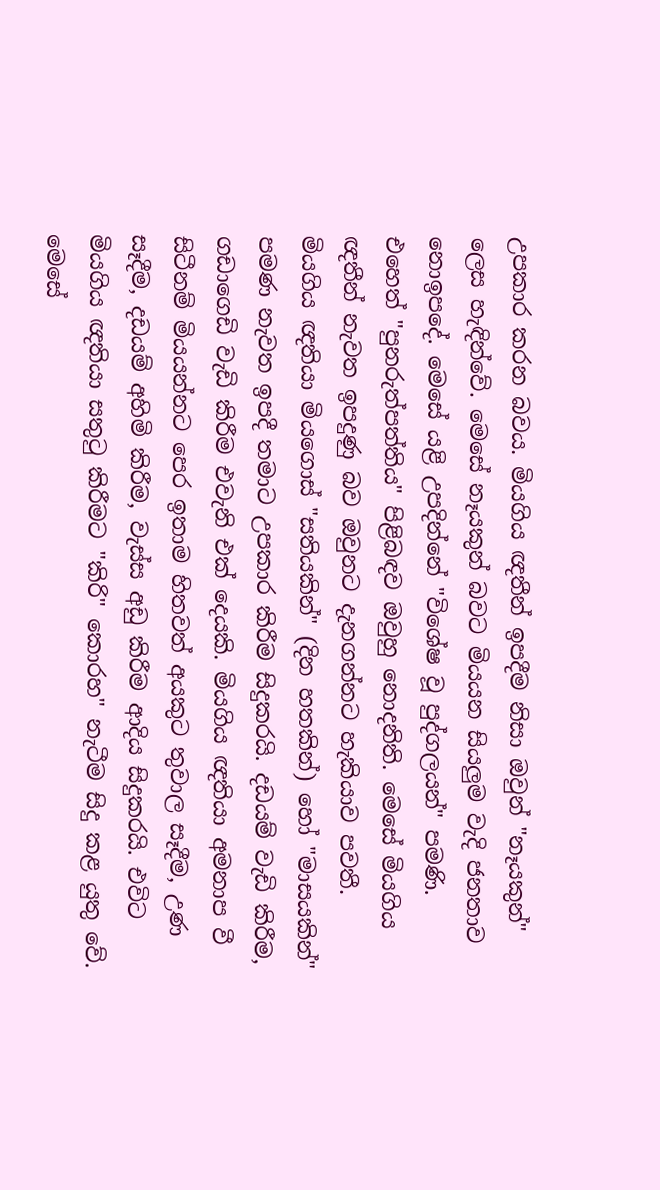උපකාර කරන බවය. මියගිය ඥතීන් ඉපදීම නිසා ඔවුන් "නෑයකුන්" ලෙස හැඳින්වේ. මෙසේ නෑයකුන් බවට මියයන සියලුම වැදි ජනතාව නොඉපදේ. මෙසේ යළි උපදින්නේ "විශේෂ වූ පුද්ගලයන්" පමණි. එහෙත් "පුනරුත්පත්තිය" පිළිබඳව ඔවුහු නොදනිති. මෙසේ මියගිය ඥතීන් නැවත ඉපදුණු බව ඔවුනට දැනගන්නට හැකියාව පවතී. මියගිය ඥතියා මියගොස්‌ "සතියකින්" (දින හතකින්) හෝ "මාසයකින්" පමණ නැවත ඉපදී තමාට උපකාර කිරීම සිදුකරයි. දඩයම් වැඩි කිරීම, ගඩාගෙඩි වැඩි කිරීම එවැනි එක්‌ දෙයකි. මියගිය ඥතියා අමනාප වී සිටීනම් මියයන්නට පෙර ඉතාම හිතවත් අයකුට තුවාල සෑදීම, උණ සෑදීම, දඩයම් අහිමි කිරීම, වැස්‌ස අඩු කිරීම ආදිය සිදුකරයි. එවිට මියගිය ඥතියා සතුටු කිරීමට "කිරි" කොරහ" නැටීම සිදු කළ යුතු වේ. මෙසේ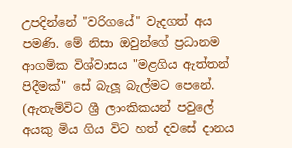උපදින්නේ "වරිගයේ" වැදගත් අය පමණි. මේ නිසා ඔවුන්ගේ ප්‍රධානම ආගමික විශ්වාසය "මළගිය ඇත්තන් පිදීමක්‌" සේ බැලූ බැල්මට පෙනේ. (ඇතැම්විට ශ්‍රී ලාංකිකයන් පවුලේ අයකු මිය ගිය විට හත් දවසේ දානය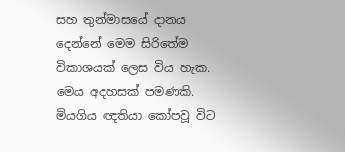සහ තුන්මාසයේ දානය දෙන්නේ මෙම සිරිතේම විකාශයක්‌ ලෙස විය හැක. මෙය අදහසක්‌ පමණකි. මියගිය ඥතියා කෝපවූ විට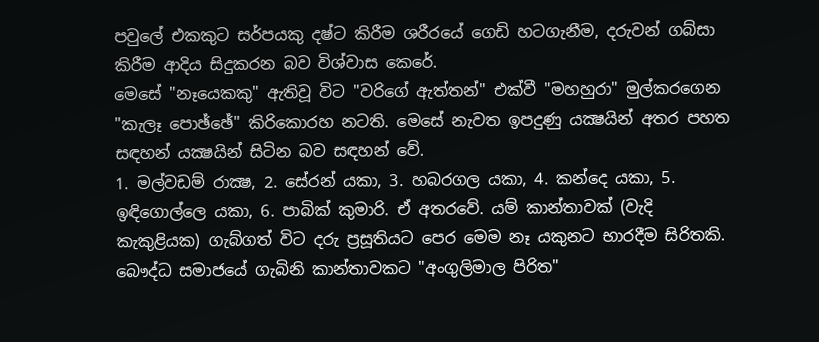පවුලේ එකකුට සර්පයකු දෂ්ට කිරීම ශරීරයේ ගෙඩි හටගැනීම, දරුවන් ගබ්සා කිරීම ආදිය සිදුකරන බව විශ්වාස කෙරේ.
මෙසේ "නෑයෙකකු" ඇතිවූ විට "වරිගේ ඇත්තන්" එක්‌වී "මහහුරා" මුල්කරගෙන "කැලෑ පොඡ්ඡේ" කිරිකොරහ නටති. මෙසේ නැවත ඉපදුණු යක්‍ෂයින් අතර පහත සඳහන් යක්‍ෂයින් සිටින බව සඳහන් වේ.
1. මල්වඩම් රාක්‍ෂ, 2. සේරන් යකා, 3. හබරගල යකා, 4. කන්දෙ යකා, 5. ඉඳිගොල්ලෙ යකා, 6. පාබික්‌ කුමාරි. ඒ අතරවේ. යම් කාන්තාවක්‌ (වැදි කැකුළියක) ගැබ්ගත් විට දරු ප්‍රසූතියට පෙර මෙම නෑ යකුනට භාරදීම සිරිතකි. බෞද්ධ සමාජයේ ගැබිනි කාන්තාවකට "අංගුලිමාල පිරිත"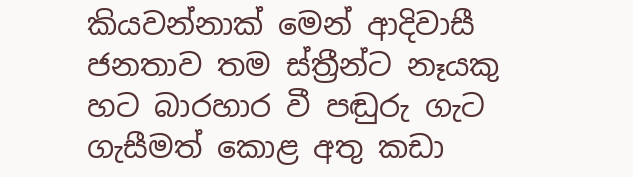කියවන්නාක්‌ මෙන් ආදිවාසී ජනතාව තම ස්‌ත්‍රීන්ට නෑයකු හට බාරහාර වී පඬුරු ගැට ගැසීමත් කොළ අතු කඩා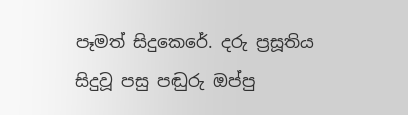පෑමත් සිදුකෙරේ. දරු ප්‍රසූතිය සිදුවූ පසු පඬුරු ඔප්පු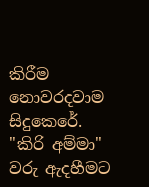කිරීම නොවරදවාම සිදුකෙරේ.
"කිරි අම්මා" වරු ඇදහීමට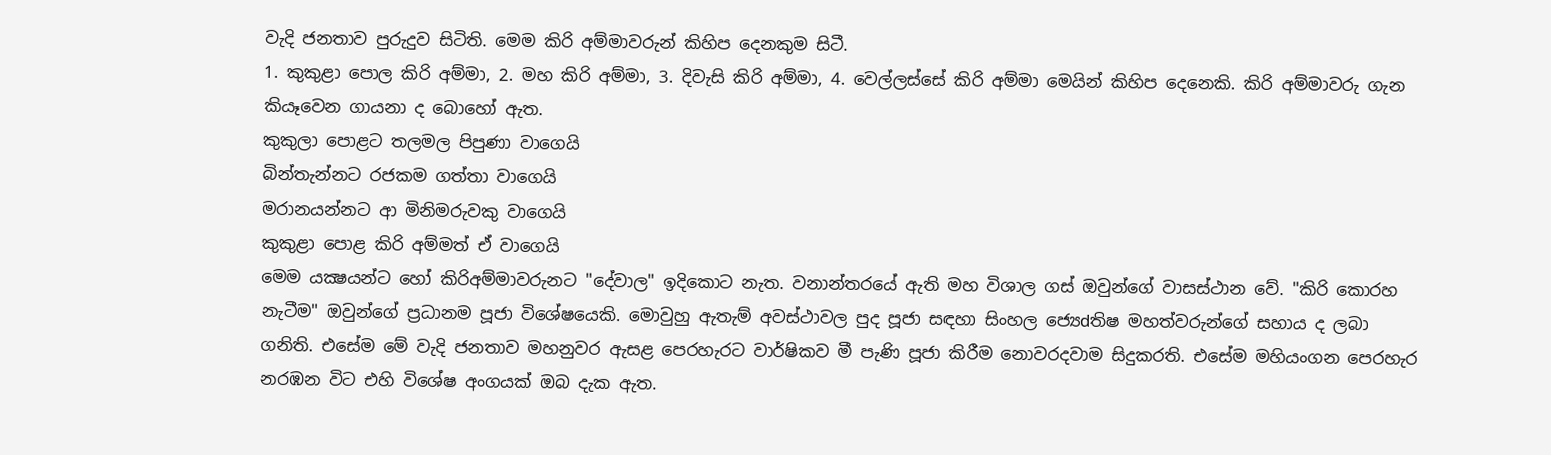වැදි ජනතාව පුරුදුව සිටිති. මෙම කිරි අම්මාවරුන් කිහිප දෙනකුම සිටී.
1. කුකුළා පොල කිරි අම්මා, 2. මහ කිරි අම්මා, 3. දිවැසි කිරි අම්මා, 4. වෙල්ලස්‌සේ කිරි අම්මා මෙයින් කිහිප දෙනෙකි. කිරි අම්මාවරු ගැන කියෑවෙන ගායනා ද බොහෝ ඇත.
කුකුලා පොළට තලමල පිපුණා වාගෙයි
බින්තැන්නට රජකම ගත්තා වාගෙයි
මරානයන්නට ආ මිනිමරුවකු වාගෙයි
කුකුළා පොළ කිරි අම්මත් ඒ වාගෙයි
මෙම යක්‍ෂයන්ට හෝ කිරිඅම්මාවරුනට "දේවාල" ඉදිකොට නැත. වනාන්තරයේ ඇති මහ විශාල ගස්‌ ඔවුන්ගේ වාසස්‌ථාන වේ. "කිරි කොරහ නැටීම" ඔවුන්ගේ ප්‍රධානම පූජා විශේෂයෙකි. මොවුහු ඇතැම් අවස්‌ථාවල පුද පූජා සඳහා සිංහල ජ්‍යෙdතිෂ මහත්වරුන්ගේ සහාය ද ලබා ගනිති. එසේම මේ වැදි ජනතාව මහනුවර ඇසළ පෙරහැරට වාර්ෂිකව මී පැණි පූජා කිරීම නොවරදවාම සිදුකරති. එසේම මහියංගන පෙරහැර නරඹන විට එහි විශේෂ අංගයක්‌ ඔබ දැක ඇත.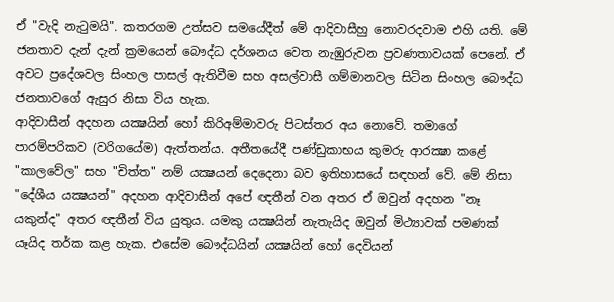ඒ "වැදි නැටුමයි". කතරගම උත්සව සමයේදීත් මේ ආදිවාසීහු නොවරදවාම එහි යති. මේ ජනතාව දැන් දැන් ක්‍රමයෙන් බෞද්ධ දර්ශනය වෙත නැඹුරුවන ප්‍රවණතාවයක්‌ පෙනේ. ඒ අවට ප්‍රදේශවල සිංහල පාසල් ඇතිවීම සහ අසල්වාසී ගම්මානවල සිටින සිංහල බෞද්ධ ජනතාවගේ ඇසුර නිසා විය හැක.
ආදිවාසීන් අදහන යක්‍ෂයින් හෝ කිරිඅම්මාවරු පිටස්‌තර අය නොවේ. තමාගේ පාරම්පරිකව (වරිගයේම) ඇත්තන්ය. අතීතයේදී පණ්‌ඩුකාභය කුමරු ආරක්‍ෂා කළේ "කාලවේල" සහ "චිත්ත" නම් යක්‍ෂයන් දෙදෙනා බව ඉතිහාසයේ සඳහන් වේ. මේ නිසා "දේශීය යක්‍ෂයන්" අදහන ආදිවාසීන් අපේ ඥතීන් වන අතර ඒ ඔවුන් අදහන "නෑ යකුන්ද" අතර ඥතීන් විය යුතුය. යමකු යක්‍ෂයින් නැතැයිද ඔවුන් මිථ්‍යාවක්‌ පමණක්‌ යෑයිද තර්ක කළ හැක. එසේම බෞද්ධයින් යක්‍ෂයින් හෝ දෙවියන්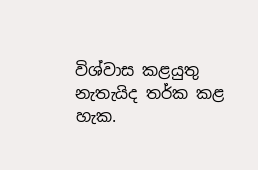විශ්වාස කළයුතු නැතැයිද තර්ක කළ හැක.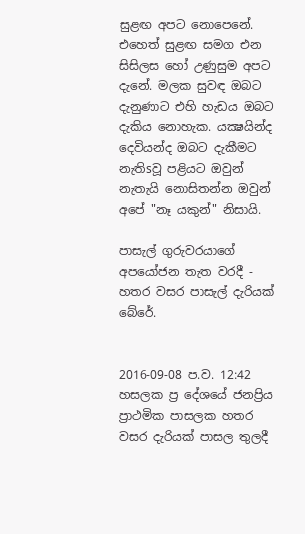සුළඟ අපට නොපෙනේ. එහෙත් සුළඟ සමග එන සිසිලස හෝ උණුසුම අපට දැනේ. මලක සුවඳ ඔබට දැනුණාට එහි හැඩය ඔබට දැකිය නොහැක. යක්‍ෂයින්ද දෙවියන්ද ඔබට දැකීමට නැතිsවූ පළියට ඔවුන් නැතැයි නොසිතන්න ඔවුන් අපේ "නෑ යකුන්" නිසායි.

පාසැල් ගුරුවරයාගේ අපයෝජන තැත වරදී - හතර වසර පාසැල් දැරියක් බේරේ.


2016-09-08 ප.ව. 12:42
හසලක ප්‍ර දේශයේ ජනප්‍රිය ප්‍රාථමික පාසලක හතර වසර දැරියක් පාසල තුලදී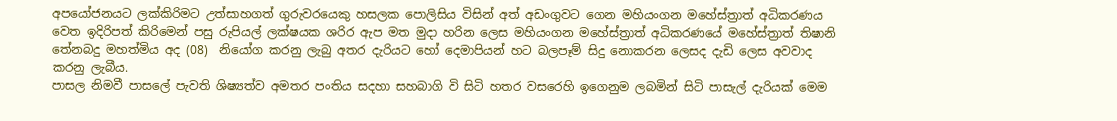අපයෝජනයට ලක්කිරිමට උත්සාහගත් ගුරුවරයෙකු හසලක පොලිසිය විසින් අත් අඩංගුවට ගෙන මහියංගන මහේස්ත්‍රාත් අධිකරණය වෙත ඉදිරිපත් කිරිමෙන් පසු රුපියල් ලක්ෂයක ශරිර ඇප මත මුදා හරින ලෙස මහියංගන මහේස්ත්‍රාත් අධිකරණයේ මහේස්ත්‍රාත් තිෂානි තේනබදු මහත්මිය අද (08)  නියෝග කරනු ලැබු අතර දැරියට හෝ දෙමාපියන් හට බලපෑම් සිදු නොකරන ලෙසද දැඩි ලෙස අවවාද කරනු ලැබීය.
පාසල නිමවී පාසලේ පැවති ශිෂ්‍යත්ව අමතර පංතිය සදහා සහබාගි වි සිටි හතර වසරෙහි ඉගෙනුම ලබමින් සිටි පාසැල් දැරියක් මෙම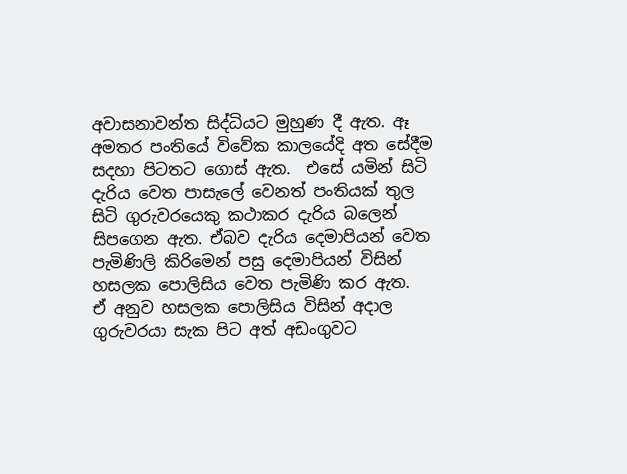අවාසනාවන්ත සිද්ධියට මුහුණ දී ඇත. ඈ අමතර පංතියේ විවේක කාලයේදි අත සේදීම සදහා පිටතට ගොස් ඇත.  එසේ යමින් සිටි දැරිය වෙත පාසැලේ වෙනත් පංතියක් තුල සිටි ගුරුවරයෙකු කථාකර දැරිය බලෙන් සිපගෙන ඇත. ඒබව දැරිය දෙමාපියන් වෙත පැමිණිලි කිරිමෙන් පසු දෙමාපියන් විසින් හසලක පොලිසිය වෙත පැමිණි කර ඇත.
ඒ අනුව හසලක පොලිසිය විසින් අදාල ගුරුවරයා සැක පිට අත් අඩංගුවට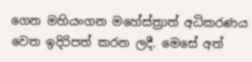ගෙන මහියංගන මහේස්ත්‍රාත් අධිකරණය වෙත ඉදිරිපත් කරන ලදී. මෙසේ අත්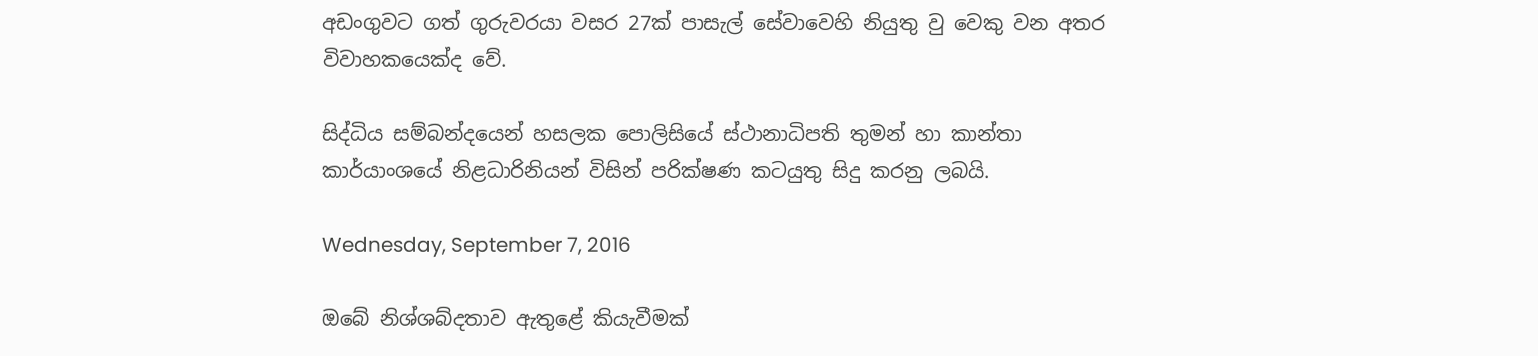අඩංගුවට ගත් ගුරුවරයා වසර 27ක් පාසැල් සේවාවෙහි නියුතු වු වෙකු වන අතර විවාහකයෙක්ද වේ.

සිද්ධිය සම්බන්දයෙන් හසලක පොලිසියේ ස්ථානාධිපති තුමන් හා කාන්තා කාර්යාංශයේ නිළධාරිනියන් විසින් පරික්ෂණ කටයුතු සිදු කරනු ලබයි.

Wednesday, September 7, 2016

ඔබේ නිශ්ශබ්දතාව ඇතුළේ කියැවීමක්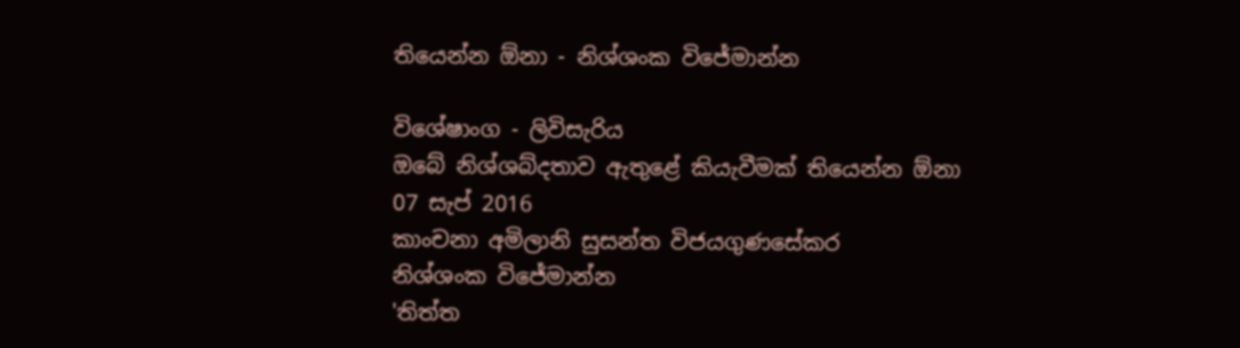තියෙන්න ඕනා - නිශ්ශංක විජේමාන්න

විශේෂාංග - ලිවිසැරිය
ඔබේ නිශ්ශබ්දතාව ඇතුළේ කියැවීමක් තියෙන්න ඕනා
07 සැප් 2016
කාංචනා අමිලානි සුසන්ත විජයගුණසේකර
නිශ්ශංක විජේමාන්න
'තිත්ත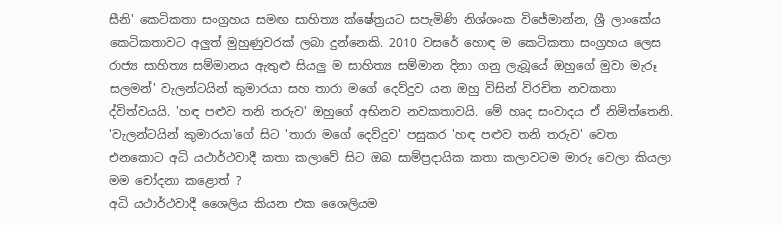සීනි' කෙටිකතා සංග්‍රහය සමඟ සාහිත්‍ය ක්ෂේත්‍රයට සපැමිණි නිශ්ශංක විජේමාන්න, ශ්‍රී ලාංකේය කෙටිකතාවට අලුත් මුහුණුවරක් ලබා දුන්නෙකි. 2010 වසරේ හොඳ ම කෙටිකතා සංග්‍රහය ලෙස රාජ්‍ය සාහිත්‍ය සම්මානය ඇතුළු සියලු ම සාහිත්‍ය සම්මාන දිනා ගනු ලැබූයේ ඔහුගේ මුවා මැරූ සලමන්' වැලන්ටයින් කුමාරයා සහ තාරා මගේ දෙව්දුව යන ඔහු විසින් විරචිත නවකතා ද්විත්වයයි. 'හඳ පළුව තනි තරුව' ඔහුගේ අභිනව නවකතාවයි. මේ හෘද සංවාදය ඒ නිමිත්තෙනි.
'වැලන්ටයින් කුමාරයා'ගේ සිට 'තාරා මගේ දෙව්දුව' පසුකර 'හඳ පළුව තනි තරුව' වෙත එනකොට අධි යථාර්ථවාදී කතා කලාවේ සිට ඔබ සාම්ප්‍රදායික කතා කලාවටම මාරු වෙලා කියලා මම චෝදනා කළොත් ?
අධි යථාර්ථවාදී ශෛලිය කියන එක ශෛලියම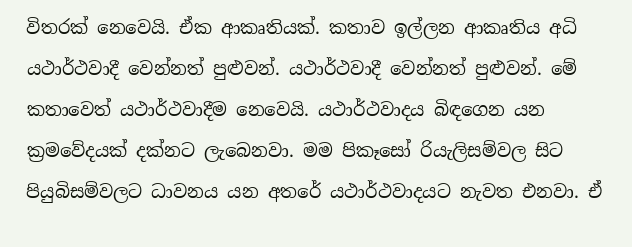විතරක් නෙවෙයි. ඒක ආකෘතියක්. කතාව ඉල්ලන ආකෘතිය අධි යථාර්ථවාදී වෙන්නත් පුළුවන්. යථාර්ථවාදී වෙන්නත් පුළුවන්. මේ කතාවෙත් යථාර්ථවාදීම නෙවෙයි. යථාර්ථවාදය බිඳගෙන යන ක්‍රමවේදයක් දක්නට ලැබෙනවා. මම පිකෑසෝ රියැලිසම්වල සිට පියුබිසම්වලට ධාවනය යන අතරේ යථාර්ථවාදයට නැවත එනවා. ඒ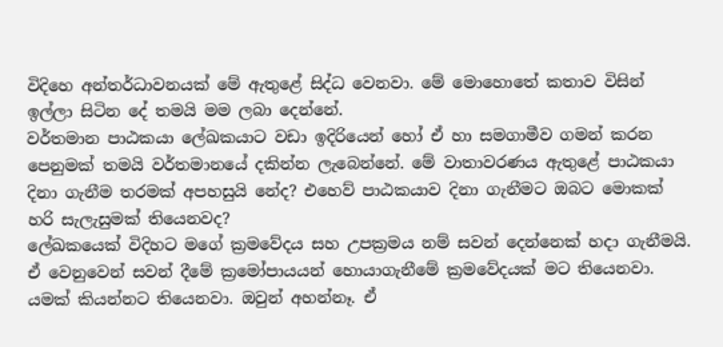විදිහෙ අන්තර්ධාවනයක් මේ ඇතුළේ සිද්ධ වෙනවා. මේ මොහොතේ කතාව විසින් ඉල්ලා සිටින දේ තමයි මම ලබා දෙන්නේ.
වර්තමාන පාඨකයා ලේඛකයාට වඩා ඉදිරියෙන් හෝ ඒ හා සමගාමීව ගමන් කරන පෙනුමක් තමයි වර්තමානයේ දකින්න ලැබෙන්නේ. මේ වාතාවරණය ඇතුළේ පාඨකයා දිනා ගැනීම තරමක් අපහසුයි නේද? එහෙව් පාඨකයාව දිනා ගැනීමට ඔබට මොකක් හරි සැලැසුමක් තියෙනවද?
ලේඛකයෙක් විදිහට මගේ ක්‍රමවේදය සහ උපක්‍රමය නම් සවන් දෙන්නෙක් හදා ගැනීමයි. ඒ වෙනුවෙන් සවන් දීමේ ක්‍රමෝපායයන් හොයාගැනීමේ ක්‍රමවේදයක් මට තියෙනවා. යමක් කියන්නට තියෙනවා. ඔවුන් අහන්නෑ. ඒ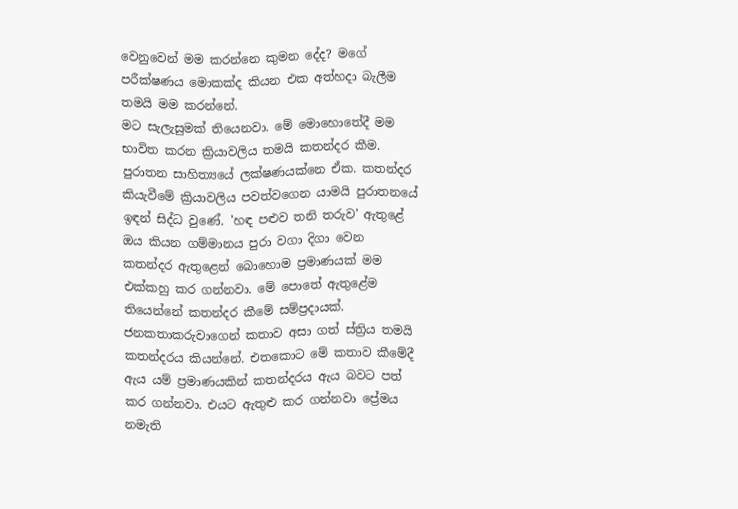වෙනුවෙන් මම කරන්නෙ කුමන දේද? මගේ පරීක්ෂණය මොකක්ද කියන එක අත්හදා බැලීම තමයි මම කරන්නේ.
මට සැලැසුමක් තියෙනවා. මේ මොහොතේදී මම භාවිත කරන ක්‍රියාවලිය තමයි කතන්දර කීම. පුරාතන සාහිත්‍යයේ ලක්ෂණයක්නෙ ඒක. කතන්දර කියැවීමේ ක්‍රියාවලිය පවත්වගෙන යාමයි පුරාතනයේ ඉඳන් සිද්ධ වුණේ. 'හඳ පළුව තනි තරුව' ඇතුළේ ඔය කියන ගම්මානය පුරා වගා දිගා වෙන කතන්දර ඇතුළෙන් බොහොම ප්‍රමාණයක් මම එක්කහු කර ගන්නවා. මේ පොතේ ඇතුළේම තියෙන්නේ කතන්දර කීමේ සම්ප්‍රදායක්.
ජනකතාකරුවාගෙන් කතාව අසා ගත් ස්ත්‍රිය තමයි කතන්දරය කියන්නේ. එතකොට මේ කතාව කීමේදී ඇය යම් ප්‍රමාණයකින් කතන්දරය ඇය බවට පත් කර ගන්නවා. එයට ඇතුළු කර ගන්නවා ප්‍රේමය නමැති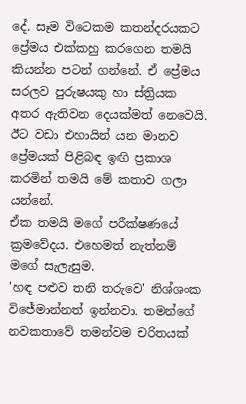දේ. සෑම විටෙකම කතන්දරයකට ප්‍රේමය එක්කහු කරගෙන තමයි කියන්න පටන් ගන්නේ. ඒ ප්‍රේමය සරලව පුරුෂයකු හා ස්ත්‍රියක අතර ඇතිවන දෙයක්මත් නෙවෙයි. ඊට වඩා එහායින් යන මානව ප්‍රේමයක් පිළිබඳ ඉඟි ප්‍රකාශ කරමින් තමයි මේ කතාව ගලා යන්නේ.
ඒක තමයි මගේ පරීක්ෂණයේ ක්‍රමවේදය. එහෙමත් නැත්නම් මගේ සැලැසුම.
'හඳ පළුව තනි තරුවෙ' නිශ්ශංක විජේමාන්නත් ඉන්නවා. තමන්ගේ නවකතාවේ තමන්වම චරිතයක්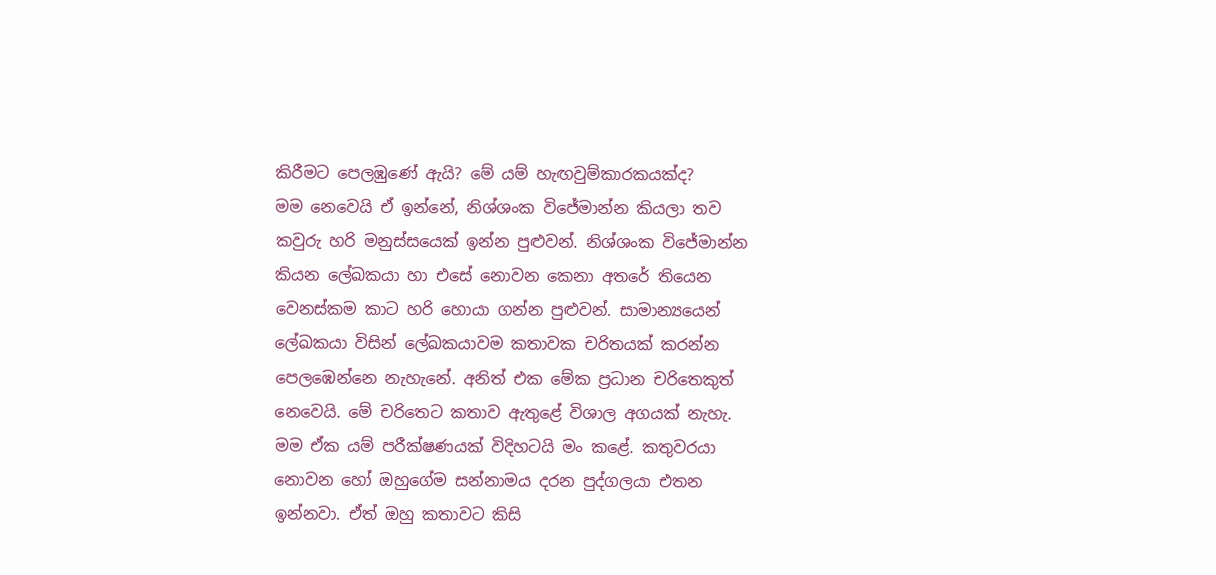කිරීමට පෙලඹුණේ ඇයි? මේ යම් හැඟවුම්කාරකයක්ද?
මම නෙවෙයි ඒ ඉන්නේ, නිශ්ශංක විජේමාන්න කියලා තව කවුරු හරි මනුස්සයෙක් ඉන්න පුළුවන්. නිශ්ශංක විජේමාන්න කියන ලේඛකයා හා එසේ නොවන කෙනා අතරේ තියෙන වෙනස්කම කාට හරි හොයා ගන්න පුළුවන්. සාමාන්‍යයෙන් ලේඛකයා විසින් ලේඛකයාවම කතාවක චරිතයක් කරන්න පෙලඹෙන්නෙ නැහැනේ. අනිත් එක මේක ප්‍රධාන චරිතෙකුත් නෙවෙයි. මේ චරිතෙට කතාව ඇතුළේ විශාල අගයක් නැහැ. මම ඒක යම් පරීක්ෂණයක් විදිහටයි මං කළේ. කතුවරයා නොවන හෝ ඔහුගේම සන්නාමය දරන පුද්ගලයා එතන ඉන්නවා. ඒත් ඔහු කතාවට කිසි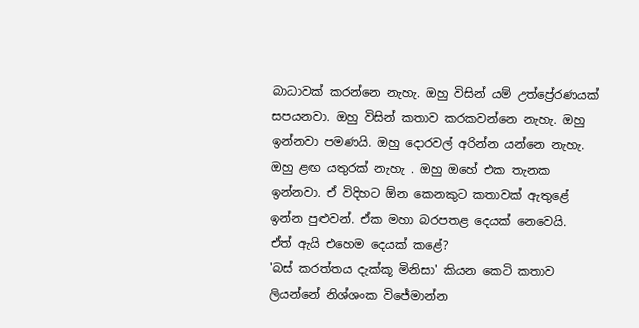බාධාවක් කරන්නෙ නැහැ. ඔහු විසින් යම් උත්ප්‍රේරණයක් සපයනවා. ඔහු විසින් කතාව කරකවන්නෙ නැහැ. ඔහු ඉන්නවා පමණයි. ඔහු දොරවල් අරින්න යන්නෙ නැහැ. ඔහු ළඟ යතුරක් නැහැ . ඔහු ඔහේ එක තැනක ඉන්නවා. ඒ විදිහට ඕන කෙනකුට කතාවක් ඇතුළේ ඉන්න පුළුවන්. ඒක මහා බරපතළ දෙයක් නෙවෙයි.
ඒත් ඇයි එහෙම දෙයක් කළේ?
'බස් කරත්තය දැක්කූ මිනිසා' කියන කෙටි කතාව ලියන්නේ නිශ්ශංක විජේමාන්න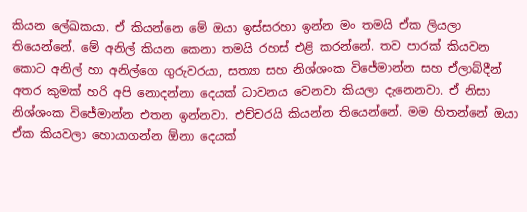කියන ලේඛකයා. ඒ කියන්නෙ මේ ඔයා ඉස්සරහා ඉන්න මං තමයි ඒක ලියලා තියෙන්නේ. මේ අනිල් කියන කෙනා තමයි රහස් එළි කරන්නේ. තව පාරක් කියවන කොට අනිල් හා අනිල්ගෙ ගුරුවරයා, සත්‍යා සහ නිශ්ශංක විජේමාන්න සහ ඒලාබ්දීන් අතර කුමක් හරි අපි නොදන්නා දෙයක් ධාවනය වෙනවා කියලා දැනෙනවා. ඒ නිසා නිශ්ශංක විජේමාන්න එතන ඉන්නවා. එච්චරයි කියන්න තියෙන්නේ. මම හිතන්නේ ඔයා ඒක කියවලා හොයාගන්න ඕනා දෙයක්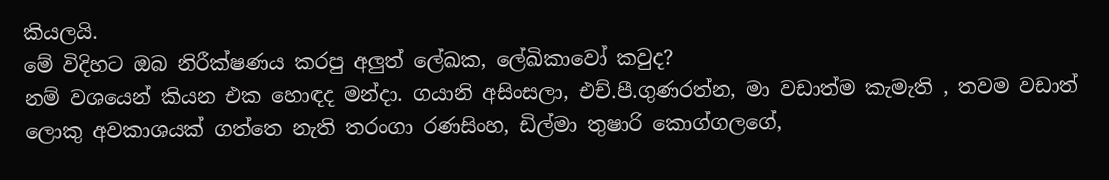කියලයි.
මේ විදිහට ඔබ නිරීක්ෂණය කරපු අලුත් ලේඛක, ලේඛිකාවෝ කවුද?
නම් වශයෙන් කියන එක හොඳද මන්දා. ගයානි අසිංසලා, එච්.පී.ගුණරත්න, මා වඩාත්ම කැමැති , තවම වඩාත් ලොකු අවකාශයක් ගත්තෙ නැති තරංගා රණසිංහ, ඩිල්මා තුෂාරි කොග්ගලගේ,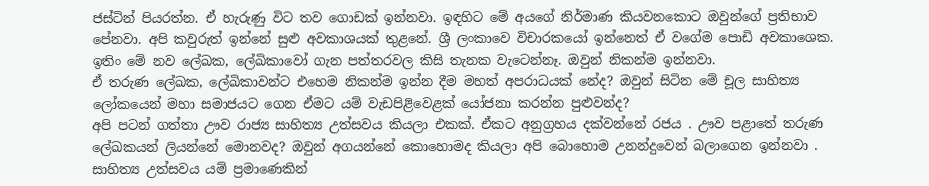ජස්ටින් පියරත්න. ඒ හැරුණු විට තව ගොඩක් ඉන්නවා. ඉඳහිට මේ අයගේ නිර්මාණ කියවනකොට ඔවුන්ගේ ප්‍රතිභාව පේනවා. අපි කවුරුත් ඉන්නේ සුළු අවකාශයක් තුළනේ. ශ්‍රී ලංකාවෙ විචාරකයෝ ඉන්නෙත් ඒ වගේම පොඩි අවකාශෙක. ඉතිං මේ නව ලේඛක, ලේඛිකාවෝ ගැන පත්තරවල කිසි තැනක වැටෙන්නෑ. ඔවුන් නිකන්ම ඉන්නවා.
ඒ තරුණ ලේඛක, ලේඛිකාවන්ට එහෙම නිකන්ම ඉන්න දීම මහත් අපරාධයක් නේද? ඔවුන් සිටින මේ චූල සාහිත්‍ය ලෝකයෙන් මහා සමාජයට ගෙන ඒමට යම් වැඩපිළිවෙළක් යෝජනා කරන්න පුළුවන්ද?
අපි පටන් ගත්තා ඌව රාජ්‍ය සාහිත්‍ය උත්සවය කියලා එකක්. ඒකට අනුග්‍රහය දක්වන්නේ රජය . ඌව පළාතේ තරුණ ලේඛකයන් ලියන්නේ මොනවද? ඔවුන් අගයන්නේ කොහොමද කියලා අපි බොහොම උනන්දුවෙන් බලාගෙන ඉන්නවා . සාහිත්‍ය උත්සවය යම් ප්‍රමාණෙකින්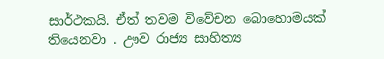සාර්ථකයි. ඒත් තවම විවේචන බොහොමයක් තියෙනවා . ඌව රාජ්‍ය සාහිත්‍ය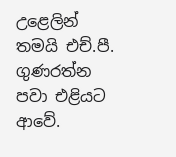උළෙලින් තමයි එච්.පී. ගුණරත්න පවා එළියට ආවේ.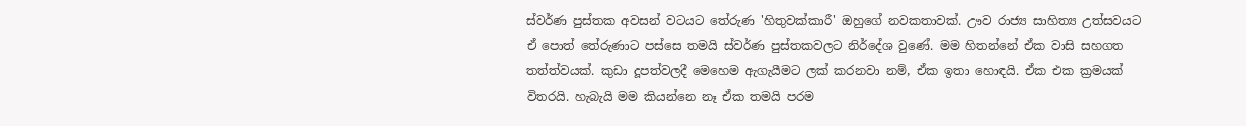ස්වර්ණ පුස්තක අවසන් වටයට තේරුණ 'හිතුවක්කාරී' ඔහුගේ නවකතාවක්. ඌව රාජ්‍ය සාහිත්‍ය උත්සවයට ඒ පොත් තේරුණාට පස්සෙ තමයි ස්වර්ණ පුස්තකවලට නිර්දේශ වුණේ. මම හිතන්නේ ඒක වාසි සහගත තත්ත්වයක්. කුඩා දූපත්වලදී මෙහෙම ඇගැයීමට ලක් කරනවා නම්, ඒක ඉතා හොඳයි. ඒක එක ක්‍රමයක් විතරයි. හැබැයි මම කියන්නෙ නෑ ඒක තමයි පරම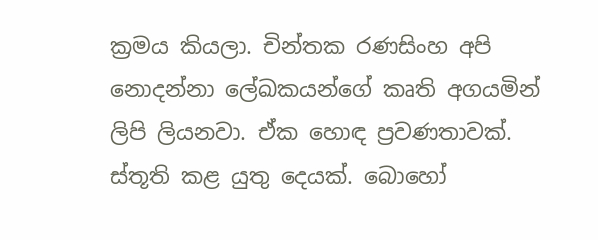ක්‍රමය කියලා. චින්තක රණසිංහ අපි නොදන්නා ලේඛකයන්ගේ කෘති අගයමින් ලිපි ලියනවා. ඒක හොඳ ප්‍රවණතාවක්. ස්තූති කළ යුතු දෙයක්. බොහෝ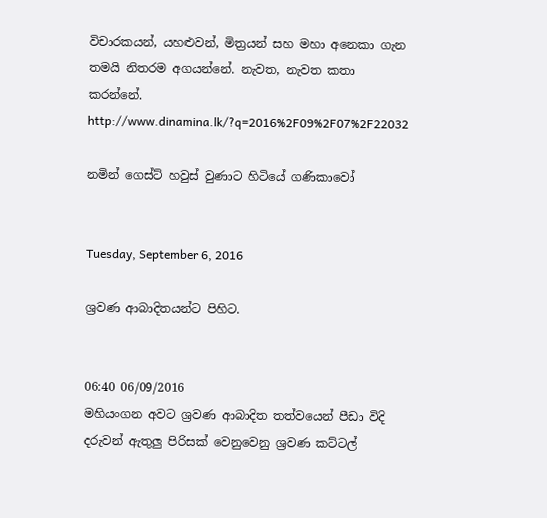විචාරකයන්, යහළුවන්, මිත්‍රයන් සහ මහා අනෙකා ගැන තමයි නිතරම අගයන්නේ. නැවත, නැවත කතා කරන්නේ.
http://www.dinamina.lk/?q=2016%2F09%2F07%2F22032

නමින් ගෙස්ට් හවුස් වුණාට හිටියේ ගණිකාවෝ


Tuesday, September 6, 2016

ශ්‍රවණ ආබාදිතයන්ට පිහිට.


06:40 06/09/2016
මහියංගන අවට ශ්‍රවණ ආබාදිත තත්වයෙන් පීඩා විදි දරුවන් ඇතුලු පිරිසක් වෙනුවෙනු ශ්‍රවණ කට්ටල්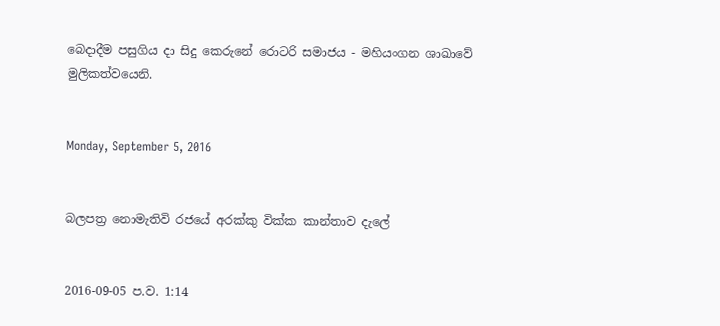බෙදාදීම පසුගිය දා සිදු කෙරුනේ රොටරි සමාජය - මහියංගන ශාඛාවේ මුලිකත්වයෙනි.


Monday, September 5, 2016


බලපත්‍ර නොමැතිවි රජයේ අරක්කු වික්ක කාන්තාව දැලේ


2016-09-05 ප.ව. 1:14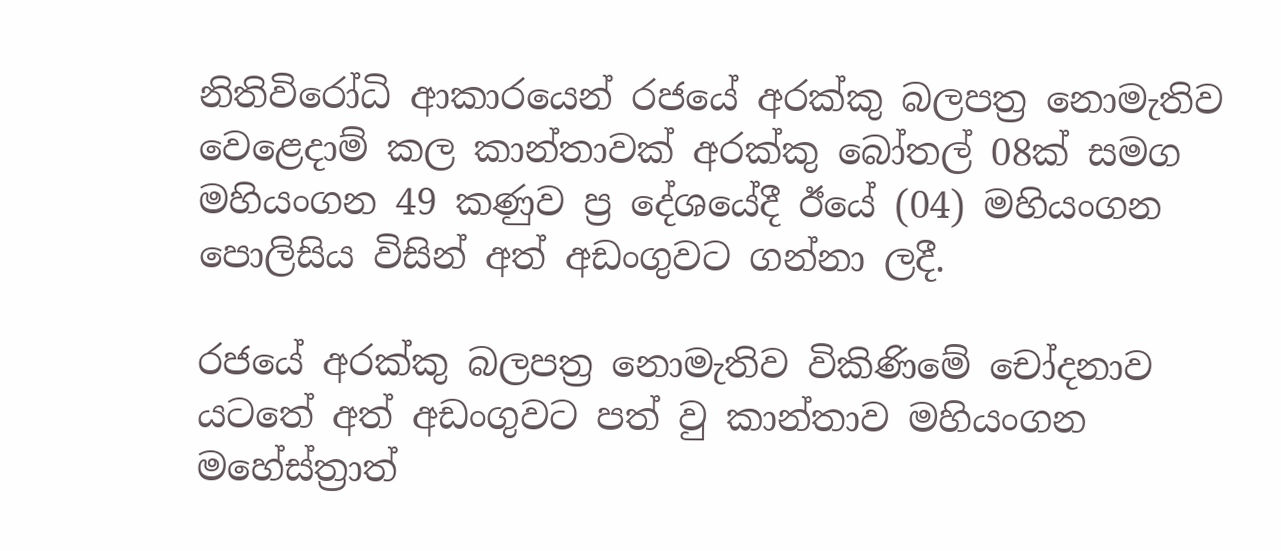නිතිවිරෝධි ආකාරයෙන් රජයේ අරක්කු බලපත්‍ර නොමැතිව වෙළෙදාම් කල කාන්තාවක් අරක්කු බෝතල් 08ක් සමග මහියංගන 49 කණුව ප්‍ර දේශයේදී ඊයේ (04) මහියංගන පොලිසිය විසින් අත් අඩංගුවට ගන්නා ලදී.

රජයේ අරක්කු බලපත්‍ර නොමැතිව විකිණිමේ චෝදනාව යටතේ අත් අඩංගුවට පත් වු කාන්තාව මහියංගන මහේස්ත්‍රාත්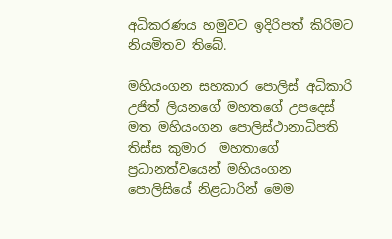අධිකරණය හමුවට ඉදිරිපත් කිරිමට නියමිතව තිබේ.

මහියංගන සහකාර පොලිස් අධිකාරි උජිත් ලියනගේ මහතගේ උපදෙස් මත මහියංගන පොලිස්ථානාධිපති තිස්ස කුමාර  මහතාගේ ප්‍රධානත්වයෙන් මහියංගන පොලිසියේ නිළධාරින් මෙම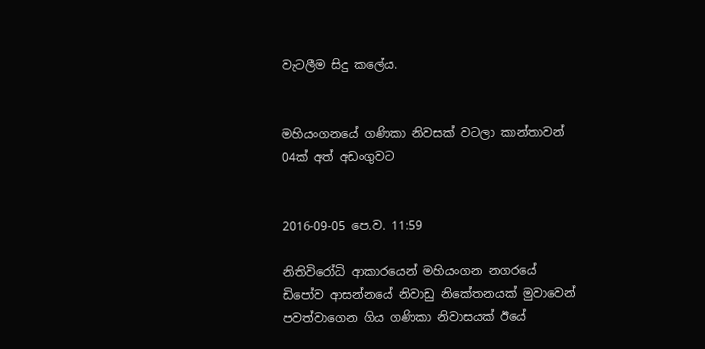වැටලීම සිදු කලේය.


මහියංගනයේ ගණිකා නිවසක් වටලා කාන්තාවන් 04ක් අත් අඩංගුවට


2016-09-05 පෙ.ව. 11:59

නිතිවිරෝධි ආකාරයෙන් මහියංගන නගරයේ ඩිපෝව ආසන්නයේ නිවාඩු නිකේතනයක් මුවාවෙන් පවත්වාගෙන ගිය ගණිකා නිවාසයක් ඊයේ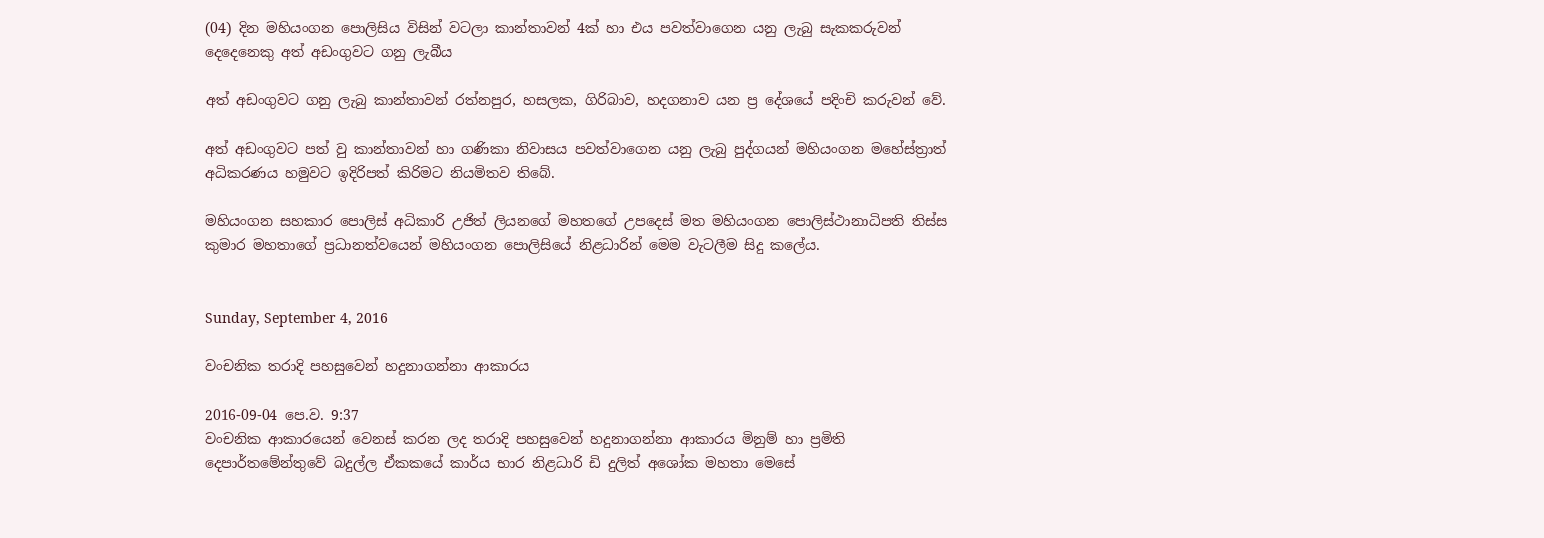(04) දින මහියංගන පොලිසිය විසින් වටලා කාන්තාවන් 4ක් හා එය පවත්වාගෙන යනු ලැබු සැකකරුවන් දෙදෙනෙකු අත් අඩංගුවට ගනු ලැබීය

අත් අඩංගුවට ගනු ලැබු කාන්තාවන් රත්නපුර, හසලක, ගිරිබාව, හදගනාව යන ප්‍ර දේශයේ පදිංචි කරුවන් වේ.

අත් අඩංගුවට පත් වු කාන්තාවන් හා ගණිකා නිවාසය පවත්වාගෙන යනු ලැබු පුද්ගයන් මහියංගන මහේස්ත්‍රාත් අධිකරණය හමුවට ඉදිරිපත් කිරිමට නියමිතව තිබේ.

මහියංගන සහකාර පොලිස් අධිකාරි උජිත් ලියනගේ මහතගේ උපදෙස් මත මහියංගන පොලිස්ථානාධිපති තිස්ස කුමාර මහතාගේ ප්‍රධානත්වයෙන් මහියංගන පොලිසියේ නිළධාරින් මෙම වැටලීම සිදු කලේය.


Sunday, September 4, 2016

වංචනික තරාදි පහසුවෙන් හදුනාගන්නා ආකාරය

2016-09-04 පෙ.ව. 9:37
වංචනික ආකාරයෙන් වෙනස් කරන ලද තරාදි පහසුවෙන් හදුනාගන්නා ආකාරය මිනුම් හා ප්‍රමිති දෙපාර්තමේන්තුවේ බදුල්ල ඒකකයේ කාර්ය භාර නිළධාරි ඩි දුලිත් අශෝක මහතා මෙසේ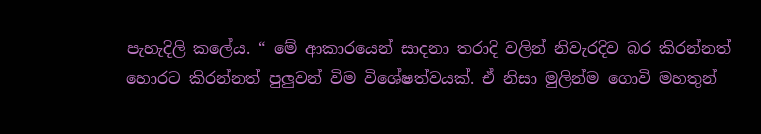පැහැදිලි කලේය. “ මේ ආකාරයෙන් සාදනා තරාදි වලින් නිවැරදිව බර කිරන්නත් හොරට කිරන්නත් පුලුවන් විම විශේෂත්වයක්. ඒ නිසා මුලින්ම ගොවි මහතුන්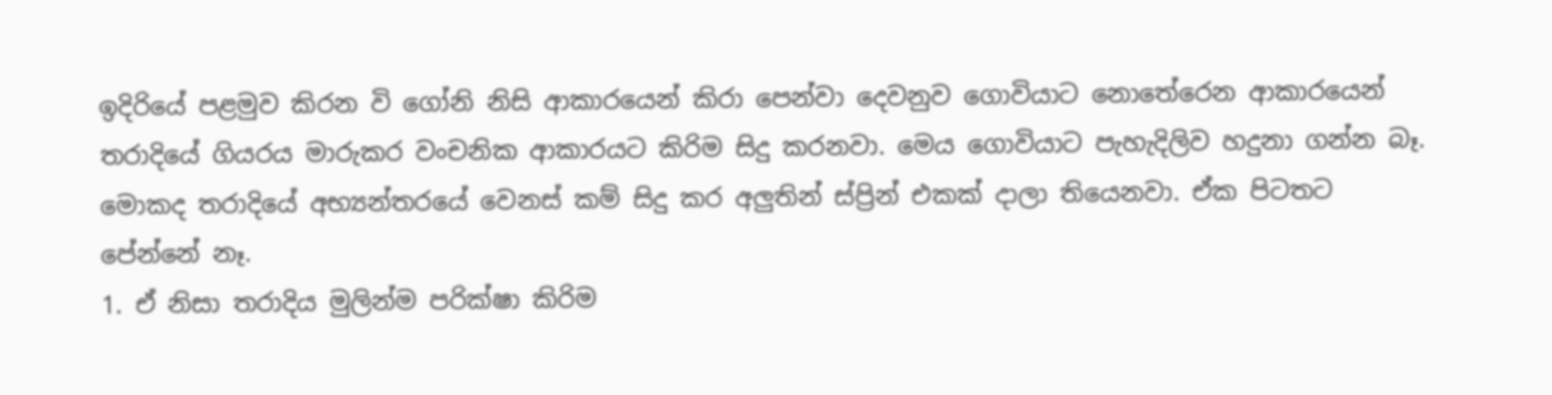ඉදිරියේ පළමුව කිරන වි ගෝනි නිසි ආකාරයෙන් කිරා පෙන්වා දෙවනුව ගොවියාට නොතේරෙන ආකාරයෙන් තරාදියේ ගියරය මාරුකර වංචනික ආකාරයට කිරිම සිදු කරනවා. මෙය ගොවියාට පැහැදිලිව හදුනා ගන්න බෑ. මොකද තරාදියේ අභ්‍යන්තරයේ වෙනස් කම් සිදු කර අලුතින් ස්ප්‍රින් එකක් දාලා තියෙනවා. ඒක පිටතට පේන්නේ නෑ.
1. ඒ නිසා තරාදිය මුලින්ම පරික්ෂා කිරිම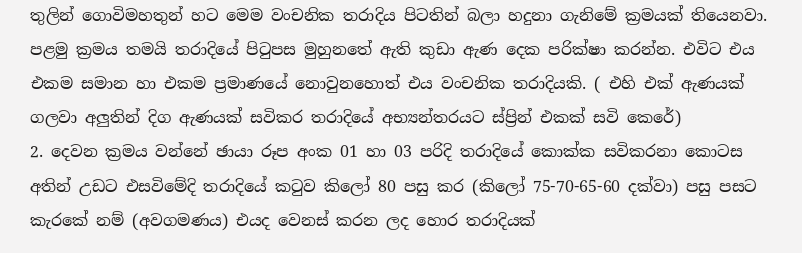තුලින් ගොවිමහතුන් හට මෙම වංචනික තරාදිය පිටතින් බලා හදුනා ගැනිමේ ක්‍රමයක් තියෙනවා.
පළමු ක්‍රමය තමයි තරාදියේ පිටුපස මුහුනතේ ඇති කුඩා ඇණ දෙක පරික්ෂා කරන්න. එවිට එය එකම සමාන හා එකම ප්‍රමාණයේ නොවුනහොත් එය වංචනික තරාදියකි. ( එහි එක් ඇණයක් ගලවා අලුතින් දිග ඇණයක් සවිකර තරාදියේ අභ්‍යන්තරයට ස්ප්‍රින් එකක් සවි කෙරේ)
2. දෙවන ක්‍රමය වන්නේ ඡායා රූප අංක 01 හා 03 පරිදි තරාදියේ කොක්ක සවිකරනා කොටස අතින් උඩට එසවිමේදි තරාදියේ කටුව කිලෝ 80 පසු කර (කිලෝ 75-70-65-60 දක්වා) පසු පසට කැරකේ නම් (අවගමණය) එයද වෙනස් කරන ලද හොර තරාදියක්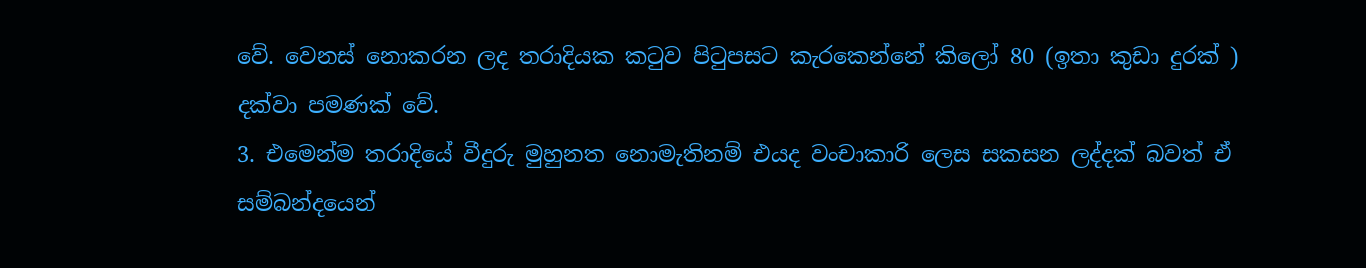වේ. වෙනස් නොකරන ලද තරාදියක කටුව පිටුපසට කැරකෙන්නේ කිලෝ 80 (ඉතා කුඩා දුරක් ) දක්වා පමණක් වේ.
3. එමෙන්ම තරාදියේ වීදුරු මුහුනත නොමැතිනම් එයද වංචාකාරි ලෙස සකසන ලද්දක් බවත් ඒ සම්බන්දයෙන්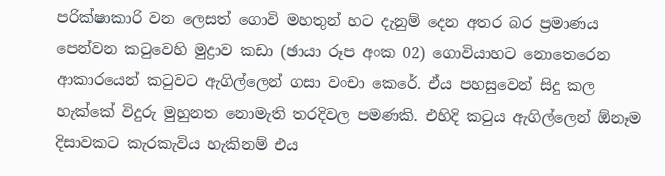පරික්ෂාකාරි වන ලෙසත් ගොවි මහතුන් හට දැනුම් දෙන අතර බර ප්‍රමාණය පෙන්වන කටුවෙහි මුද්‍රාව කඩා (ඡායා රූප අංක 02) ගොවියාහට නොතෙරෙන ආකාරයෙන් කටුවට ඇගිල්ලෙන් ගසා වංචා කෙරේ. ඒය පහසුවෙන් සිදු කල හැක්කේ විදුරු මුහුනත නොමැති තරදිවල පමණකි. එහිදි කටුය ඇගිල්ලෙන් ඕනෑම දිසාවකට කැරකැවිය හැකිනම් එය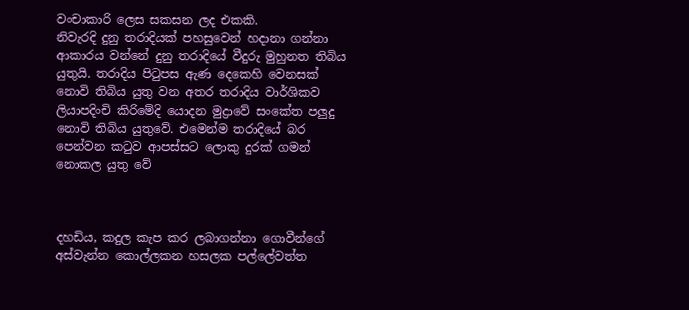වංචාකාරි ලෙස සකසන ලද එකකි.
නිවැරදි දුනු තරාදියක් පහසුවෙන් හදානා ගන්නා ආකාරය වන්නේ දුනු තරාදියේ වීදුරු මුහුනත තිබිය යුතුයි. තරාදිය පිටුපස ඇණ දෙකෙහි වෙනසක් නොවි තිබිය යුතු වන අතර තරාදිය වාර්ශිකව ලියාපදිංචි කිරිමේදි යොදන මුද්‍රාවේ සංකේත පලුදු නොවි තිබිය යුතුවේ. එමෙන්ම තරාදියේ බර පෙන්වන කටුව ආපස්සට ලොකු දුරක් ගමන් නොකල යුතු වේ



දහඩිය, කදුල කැප කර ලබාගන්නා ගොවීන්ගේ අස්වැන්න කොල්ලකන හසලක පල්ලේවත්ත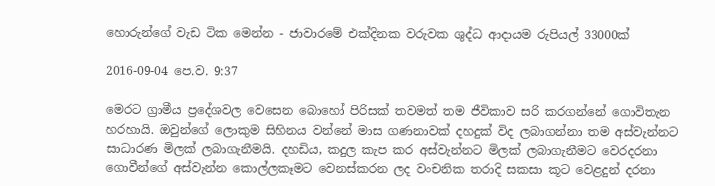හොරුන්ගේ වැඩ ටික මෙන්න - ජාවාරමේ එක්දිනක වරුවක ශුද්ධ ආදායම රුපියල් 33000ක්

2016-09-04 පෙ.ව. 9:37

මෙරට ග්‍රාමීය ප්‍රදේශවල වෙසෙන බොහෝ පිරිසක් තවමත් තම ජීවිකාව සරි කරගන්නේ ගොවිතැන හරහායි. ඔවුන්ගේ ලොකුම සිහිනය වන්නේ මාස ගණනාවක් දහදුක් විද ලබාගන්නා තම අස්වැන්නට සාධාරණ මිලක් ලබාගැනීමයි. දහඩිය, කදුල කැප කර අස්වැන්නට මිලක් ලබාගැනීමට වෙරදරනා ගොවීන්ගේ අස්වැන්න කොල්ලකෑමට වෙනස්කරන ලද වංචනික තරාදි සකසා කූට වෙළදුන් දරනා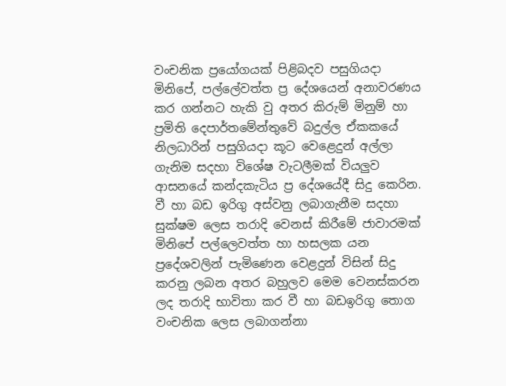වංචනික ප්‍රයෝගයක් පිළිබදව පසුගියදා මිනිපේ, පල්ලේවත්ත ප්‍ර දේශයෙන් අනාවරණය කර ගන්නට හැකි වු අතර කිරුම් මිනුම් හා ප්‍රමිති දෙපාර්තමේන්තුවේ බදුල්ල ඒකකයේ නිලධාරින් පසුගියදා කූට වෙළෙදුන් අල්ලා ගැනිම සදහා විශේෂ වැටලීමක් වියලුව ආසනයේ කන්දකැටිය ප්‍ර දේශයේදී සිදු කෙරින.
වී හා බඩ ඉරිගු අස්වනු ලබාගැනීම සදහා සුක්ෂම ලෙස තරාදි වෙනස් කිරීමේ ජාවාරමක් මිනිපේ පල්ලෙවත්ත හා හසලක යන ප්‍රදේශවලින් පැමිණෙන වෙළදුන් විසින් සිදු කරනු ලබන අතර බහුලව මෙම වෙනස්කරන ලද තරාදි භාවිතා කර වී හා බඩඉරිගු තොග වංචනික ලෙස ලබාගන්නා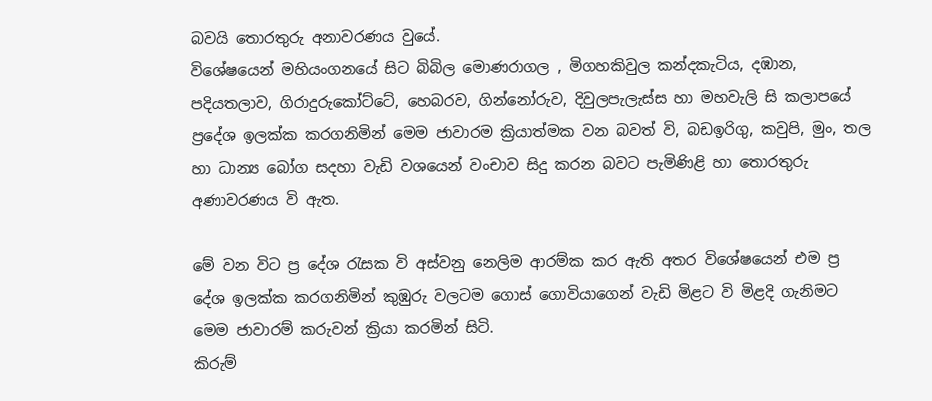බවයි තොරතුරු අනාවරණය වුයේ.
විශේෂයෙන් මහියංගනයේ සිට බිබිල මොණරාගල , මිගහකිවුල කන්දකැටිය, දඹාන, පදියතලාව, ගිරාදුරුකෝට්ටේ, හෙබරව, ගින්නෝරුව, දිවුලපැලැස්ස හා මහවැලි සි කලාපයේ ප්‍රදේශ ඉලක්ක කරගනිමින් මෙම ජාවාරම ක්‍රියාත්මක වන බවත් වි, බඩඉරිගු, කවුපි, මුං, තල හා ධාන්‍ය බෝග සදහා වැඩි වශයෙන් වංචාව සිදු කරන බවට පැමිණිළි හා තොරතුරු අණාවරණය වි ඇත.

මේ වන විට ප්‍ර දේශ රැසක වි අස්වනු නෙලිම ආරම්ක කර ඇති අතර විශේෂයෙන් එම ප්‍ර දේශ ඉලක්ක කරගනිමින් කුඹුරු වලටම ගොස් ගොවියාගෙන් වැඩි මිළට වි මිළදි ගැනිමට මෙම ජාවාරම් කරුවන් ක්‍රියා කරමින් සිටි.
කිරුම්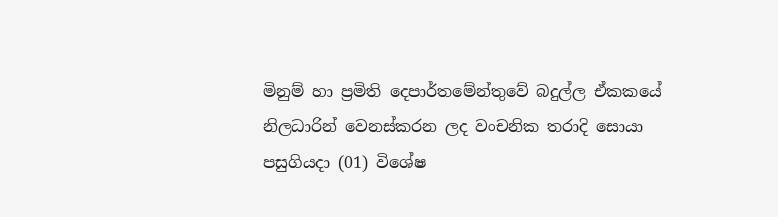මිනුම් හා ප්‍රමිති දෙපාර්තමේන්තුවේ බදුල්ල ඒකකයේ නිලධාරින් වෙනස්කරන ලද වංචනික තරාදි සොයා පසුගියදා (01) විශේෂ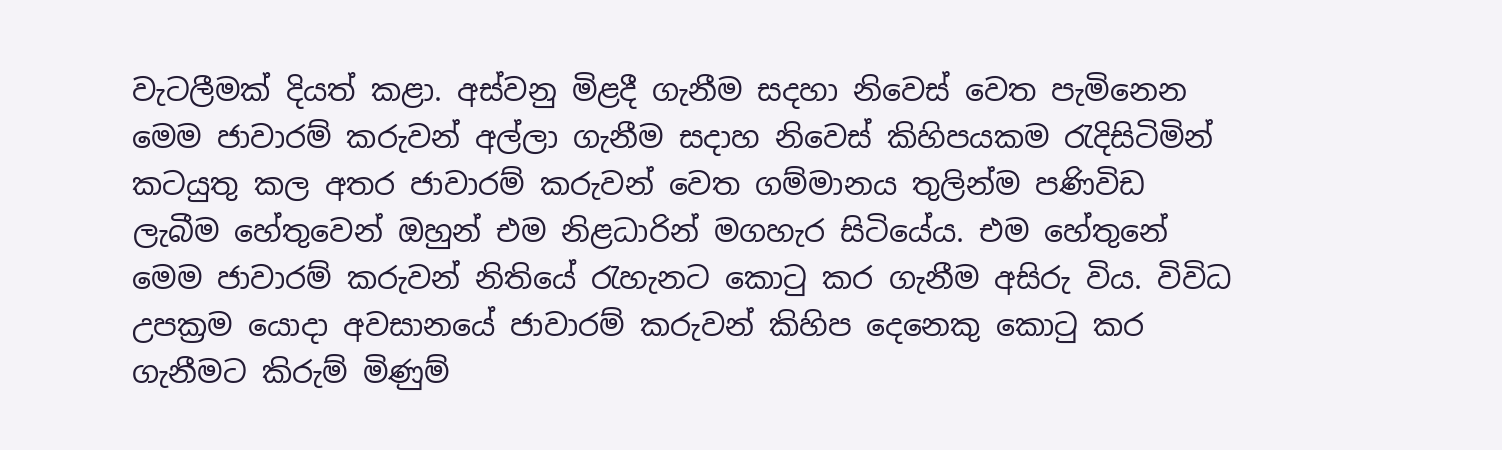වැටලීමක් දියත් කළා. අස්වනු මිළදී ගැනීම සදහා නිවෙස් වෙත පැමිනෙන මෙම ජාවාරම් කරුවන් අල්ලා ගැනීම සදාහ නිවෙස් කිහිපයකම රැදිසිටිමින් කටයුතු කල අතර ජාවාරම් කරුවන් වෙත ගම්මානය තුලින්ම පණිවිඩ ලැබීම හේතුවෙන් ඔහුන් එම නිළධාරින් මගහැර සිටියේය. එම හේතුනේ මෙම ජාවාරම් කරුවන් නිතියේ රැහැනට කොටු කර ගැනීම අසිරු විය. විවිධ උපක්‍රම යොදා අවසානයේ ජාවාරම් කරුවන් කිහිප දෙනෙකු කොටු කර ගැනීමට කිරුම් මිණුම්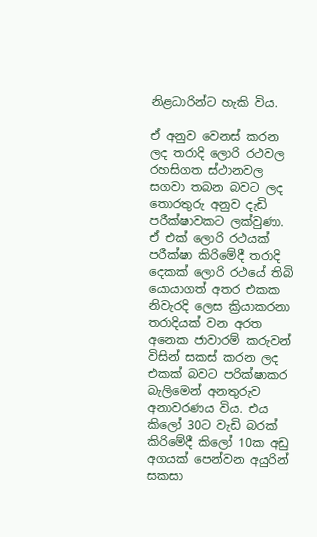නිළධාරින්ට හැකි විය.

ඒ අනුව වෙනස් කරන ලද තරාදි ලොරි රථවල රහසිගත ස්ථානවල සගවා තබන බවට ලද තොරතුරු අනුව දැඩි පරීක්ෂාවකට ලක්වුණා. ඒ එක් ලොරි රථයක් පරීක්ෂා කිරිමේදී තරාදි දෙකක් ලොරි රථයේ තිබි යොයාගත් අතර එකක නිවැරදි ලෙස ක්‍රියාකරනා තරාදියක් වන අරත අනෙක ජාවාරම් කරුවන් විසින් සකස් කරන ලද එකක් බවට පරික්ෂාකර බැලිමෙන් අනතුරුව අනාවරණය විය. එය කිලෝ 30ට වැඩි බරක් කිරිමේදී කිලෝ 10ක අඩු අගයක් පෙන්වන අයුරින් සකසා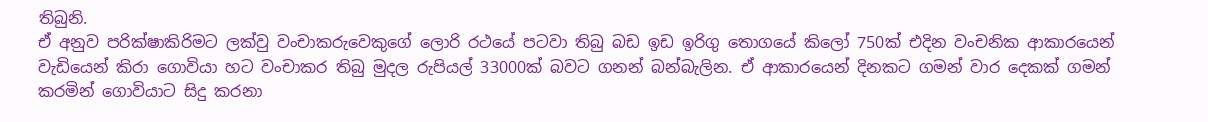තිබුනි.
ඒ අනුව පරික්ෂාකිරිමට ලක්වු වංචාකරුවෙකුගේ ලොරි රථයේ පටවා තිබු බඩ ඉඩ ඉරිගු තොගයේ කිලෝ 750ක් එදින වංචනික ආකාරයෙන් වැඩියෙන් කිරා ගොවියා හට වංචාකර තිබු මුදල රුපියල් 33000ක් බවට ගනන් බන්බැලින. ඒ ආකාරයෙන් දිනකට ගමන් වාර දෙකක් ‍ගමන් කරමින් ගොවියාට සිදු කරනා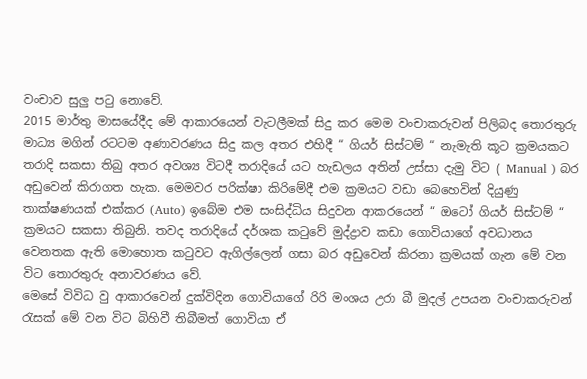වංචාව සුලු පටු නොවේ.
2015 මාර්තු මාසයේදීද මේ ආකාරයෙන් වැටලීමක් සිදු කර මෙම වංචාකරුවන් පිලිබද තොරතුරු මාධ්‍ය මගින් රටටම අණාවරණය සිදු කල අතර එහිදී “ ගියර් සිස්ටම් “ නැමැති කූට ක්‍රමයකට තරාදි සකසා තිබු අතර අවශ්‍ය විටදී තරාදියේ යට හැඩලය අතින් උස්සා දැමු විට ( Manual ) බර අඩුවෙන් කිරාගත හැක. මෙමවර පරික්ෂා කිරිමේදී එම ක්‍රමයට වඩා බෙහෙවින් දියුණු තාක්ෂණයක් එක්කර (Auto) ඉබේම එම සංසිද්ධිය සිදුවන ආකරයෙන් “ ඔටෝ ගියර් සිස්ටම් “ ක්‍රමයට සකසා තිබුනි. තවද තරාදියේ දර්ශක කටුවේ මුද්ද්‍රාව කඩා ගොවියාගේ අවධානය වෙනතක ඇති මොහොත කටුවට ඇගිල්ලෙන් ගසා බර අඩුවෙන් කිරනා ක්‍රමයක් ගැන මේ වන විට තොරතුරු අනාවරණය වේ.
මෙසේ විවිධ වු ආකාරවෙන් දුක්විදින ගොවියාගේ රිරි මංශය උරා බී මුදල් උපයන වංචාකරුවන් රැසක් මේ වන විට බිහිවී තිබීමත් ගොවියා ඒ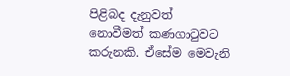පිළිබද දැනුවත් නොවීමත් කණගාටුවට කරුනකි. ඒසේම මෙවැනි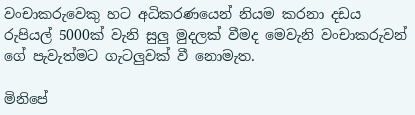වංචාකරුවෙකු හට අධිකරණයෙන් නියම කරනා දඩය රුපියල් 5000ක් වැනි සුලු මුදලක් වීමද මෙවැනි වංචාකරුවන් ගේ පැවැත්මට ගැටලුවක් වී නොමැත.

මිනිපේ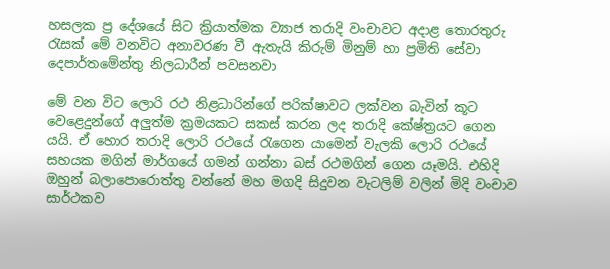හසලක ප්‍ර දේශයේ සිට ක්‍රියාත්මක ව්‍යාජ තරාදි වංචාවට අදාළ තොරතුරු රැසක් මේ වනවිට අනාවරණ වී ඇතැයි කිරුම් මිනුම් හා ප්‍රමිති සේවා දෙපාර්තමේන්තු නිලධාරීන් පවසනවා

මේ වන විට ලොරි රථ නිළධාරින්ගේ පරික්ෂාවට ලක්වන බැවින් කූට වෙළෙදුන්ගේ අලුත්ම ක්‍රමයකට සකස් කරන ලද තරාදි කේෂ්ත්‍රයට ගෙන යයි. ඒ හොර තරාදි ලොරි රථයේ රැගෙන යාමෙන් වැලකි ලොරි රථයේ සහයක මගින් මාර්ගයේ ගමන් ගන්නා බස් රථමගින් ගෙන යෑමයි. එහිදි ඔහුන් බලාපොරොත්තු වන්නේ මහ මගදි සිදුවන වැටලිම් වලින් මිදි වංචාව සාර්ථකව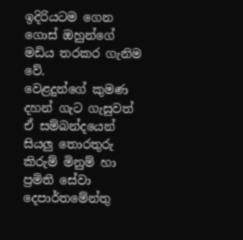ඉදිරියටම ගෙන ගොස් ඔහුන්ගේ මඩිය තරකර ගැනිම වේ.
වෙළදුන්ගේ කුමණ දහන් ගැට ගැසුවත් ඒ සම්බන්දයෙන් සියලු තොරතුරු කිරුම් මිනුම් හා ප්‍රමිති සේවා දෙපාර්තමේන්තු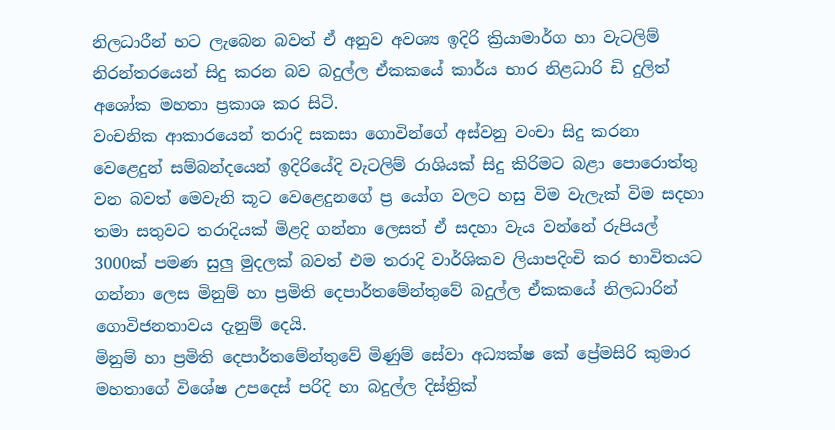නිලධාරීන් හට ලැබෙන බවත් ඒ අනුව අවශ්‍ය ඉදිරි ක්‍රියාමාර්ග හා වැටලිම් නිරන්තරයෙන් සිදු කරන බව බදුල්ල ඒකකයේ කාර්ය භාර නිළධාරි ඩි දුලිත් අශෝක මහතා ප්‍රකාශ කර සිටි.
වංචනික ආකාරයෙන් තරාදි සකසා ගොවින්ගේ අස්වනු වංචා සිදු කරනා වෙළෙදුන් සම්බන්දයෙන් ඉදිරියේදි වැටලිම් රාශියක් සිදු කිරිමට බළා පොරොත්තු වන බවත් මෙවැනි කූට වෙළෙදුනගේ ප්‍ර යෝග වලට හසු විම වැලැක් විම සදහා තමා සතුවට තරාදියක් මිළදි ගන්නා ලෙසත් ඒ සදහා වැය වන්නේ රුපියල් 3000ක් පමණ සුලු මුදලක් බවත් එම තරාදි වාර්ශිකව ලියාපදිංචි කර භාවිතයට ගන්නා ලෙස මිනුම් හා ප්‍රමිති දෙපාර්තමේන්තුවේ බදුල්ල ඒකකයේ නිලධාරින් ගොවිජනතාවය දැනුම් දෙයි.
මිනුම් හා ප්‍රමිති දෙපාර්තමේන්තුවේ මිණුම් සේවා අධ්‍යක්ෂ කේ ප්‍රේමසිරි කුමාර මහතාගේ විශේෂ උපදෙස් පරිදි හා බදුල්ල දිස්ත්‍රික්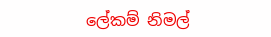ලේකම් නිමල්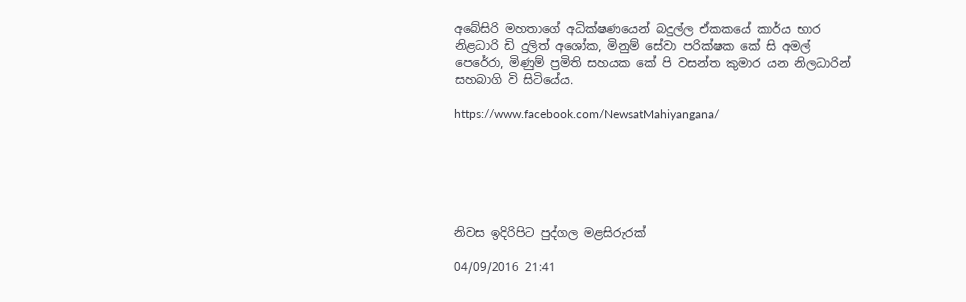අබේසිරි මහතාගේ අධික්ෂණයෙන් බදුල්ල ඒකකයේ කාර්ය භාර නිළධාරි ඩි දුලිත් අශෝක, මිනුම් සේවා පරික්ෂක කේ සි අමල් පෙරේරා, මිණුම් ප්‍රමිති සහයක කේ පි වසන්ත කුමාර යන නිලධාරින් සහබාගි වි සිටියේය.

https://www.facebook.com/NewsatMahiyangana/






නිවස ඉදිරිපිට පුද්ගල මළසිරුරක්

04/09/2016 21:41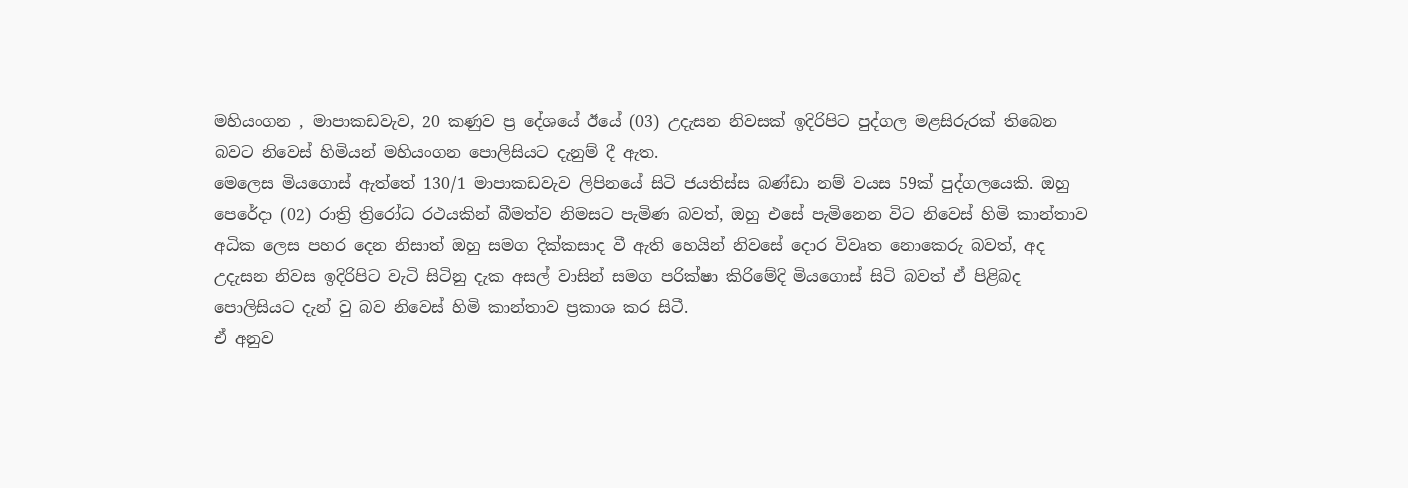මහියංගන , මාපාකඩවැව, 20 කණුව ප්‍ර දේශයේ ඊයේ (03) උදැසන නිවසක් ඉදිරිපිට පුද්ගල මළසිරුරක් තිබෙන බවට නිවෙස් හිමියන් මහියංගන පොලිසියට දැනුම් දී ඇත.
මෙලෙස මියගොස් ඇත්තේ 130/1 මාපාකඩවැව ලිපිනයේ සිටි ජයතිස්ස බණ්ඩා නම් වයස 59ක් පුද්ගලයෙකි. ඔහු පෙරේදා (02) රාත්‍රි ත්‍රිරෝධ රථයකින් බීමත්ව නිමසට පැමිණ බවත්, ඔහු එසේ පැමිනෙන විට නිවෙස් හිමි කාන්තාව අධික ලෙස පහර දෙන නිසාත් ඔහු සමග දික්කසාද වී ඇති හෙයින් නිවසේ දොර විවෘත නොකෙරු බවත්, අද උදැසන නිවස ඉදිරිපිට වැටි සිටිනු දැක අසල් වාසින් සමග පරික්ෂා කිරිමේදි මියගොස් සිටි බවත් ඒ පිළිබද පොලිසියට දැන් වු බව නිවෙස් හිමි කාන්තාව ප්‍රකාශ කර සිටී.
ඒ අනුව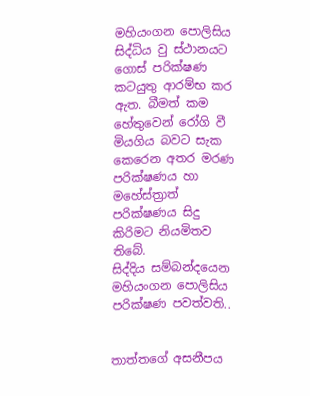මහියංගන පොලිසිය සිද්ධිය වු ස්ථානයට ගොස් පරික්ෂණ කටයුතු ආරම්භ කර ඇත. බීමත් කම හේතුවෙන් රෝගි වී මියගිය බවට සැක කෙරෙන අතර මරණ පරික්ෂණය හා මහේස්ත්‍රාත් පරික්ෂණය සිදු කිරිමට නියමිතව තිබේ.
සිද්දිය සම්බන්දයෙන මහියංගන පොලිසිය පරික්ෂණ පවත්වති..


තාත්තගේ අසනීපය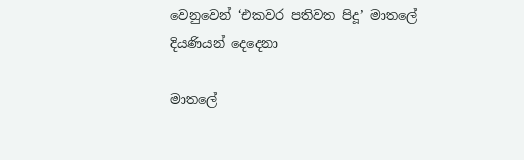වෙනුවෙන් ‘එකවර පතිවත පිදූ’ මාතලේ දියණියන් දෙදෙනා

මාතලේ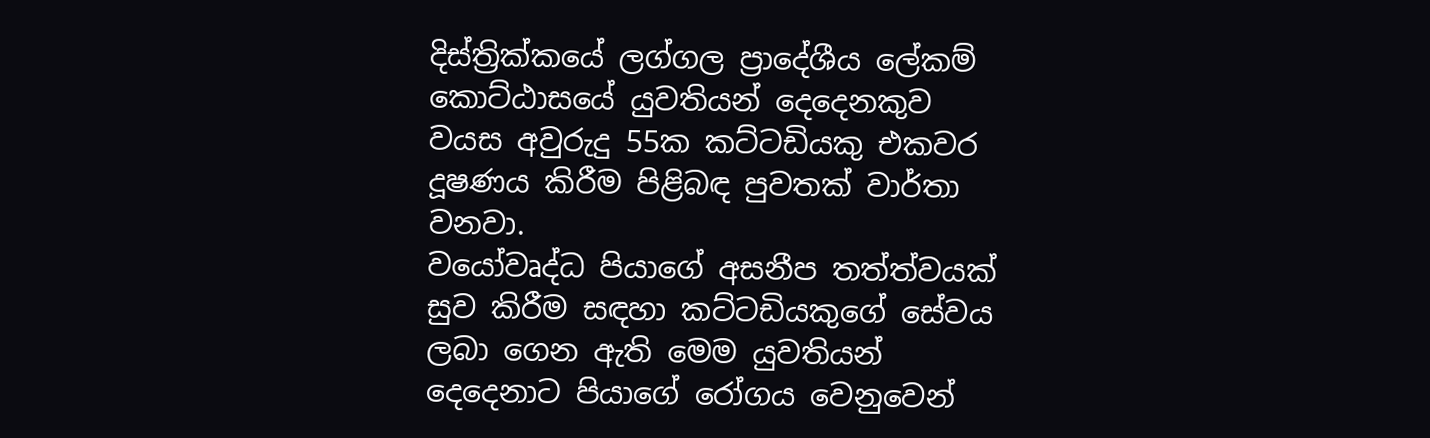දිස්ත්‍රික්කයේ ලග්ගල ප්‍රාදේශීය ලේකම් කොට්ඨාසයේ යුවතියන් දෙදෙනකුව වයස අවුරුදු 55ක කට්ටඩියකු එකවර දූෂණය කිරීම පිළිබඳ පුවතක් වාර්තා වනවා.
වයෝවෘද්ධ පියාගේ අසනීප තත්ත්වයක් සුව කිරීම සඳහා කට්ටඩියකුගේ සේවය ලබා ගෙන ඇති මෙම යුවතියන් දෙදෙනාට පියාගේ රෝගය වෙනුවෙන්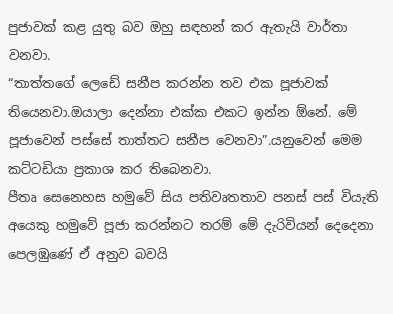පුජාවක් කළ යුතු බව ඔහු සඳහන් කර ඇතැයි වාර්තා වනවා.
“තාත්තගේ ලෙඩේ සනීප කරන්න තව එක පූජාවක් තියෙනවා.ඔයාලා දෙන්නා එක්ක එකට ඉන්න ඕනේ. මේ පූජාවෙන් පස්සේ තාත්තට සනීප වෙනවා”.යනුවෙන් මෙම කට්ටඩියා ප්‍රකාශ කර තිබෙනවා.
පීතෘ සෙනෙහස හමුවේ සිය පතිවෘතතාව පනස් පස් වියැති අයෙකු හමුවේ පූජා කරන්නට තරම් මේ දැරිවියන් දෙදෙනා පෙලඹුණේ ඒ අනුව බවයි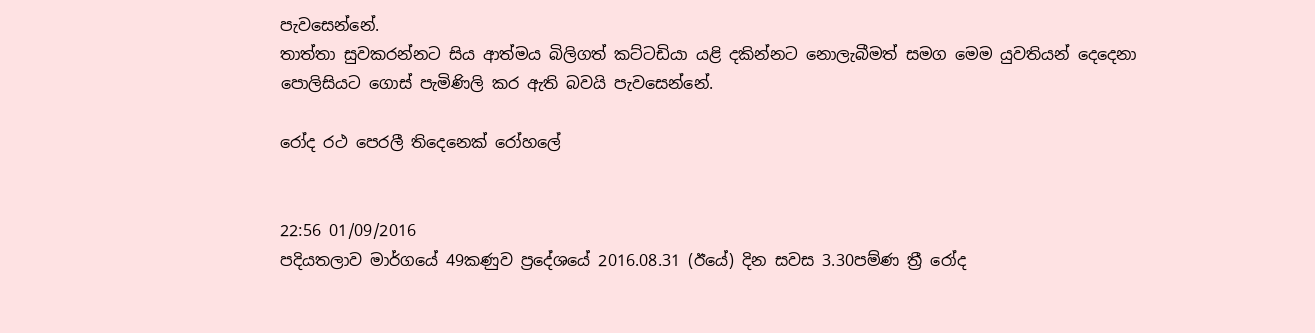පැවසෙන්නේ.
තාත්තා සුවකරන්නට සිය ආත්මය බිලිගත් කට්ටඩියා යළි දකින්නට නොලැබීමත් සමග මෙම යුවතියන් දෙදෙනා පොලිසියට ගොස් පැමිණිලි කර ඇති බවයි පැවසෙන්නේ.

රෝද රථ පෙරලී තිදෙනෙක් රෝහලේ


22:56 01/09/2016
පදියතලාව මාර්ගයේ 49කණුව ප්‍රදේශයේ 2016.08.31 (ඊයේ) දින සවස 3.30පම්ණ ත්‍රී රෝද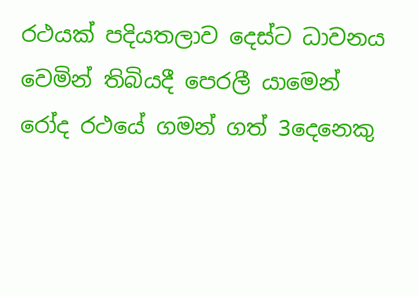රථයක් පදියතලාව දෙස්ට ධාවනය වෙමින් තිබියදී පෙරලී යාමෙන් රෝද රථයේ ගමන් ගත් 3දෙනෙකු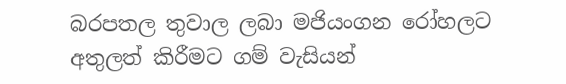බරපතල තුවාල ලබා මජියංගන රෝහලට අතුලත් කිරීමට ගම් වැසියන්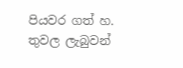පියවර ගත් හ. තුවල ලැබුවන්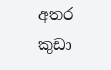අතර කුඩා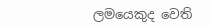ලමයෙකුද වෙති